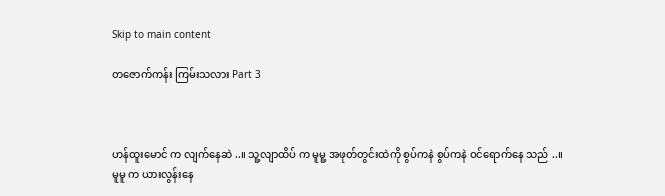Skip to main content

တဇောက်ကန်း ကြမ်းသလား Part 3



ဟန်ထူးမောင် က လျက်နေဆဲ ..။ သူ့လျာထိပ် က မူမူ့ အဖုတ်တွင်းထဲကို စွပ်ကနဲ စွပ်ကနဲ ဝင်ရောက်နေ သည် ..။
မူမူ က ယားလွန်းနေ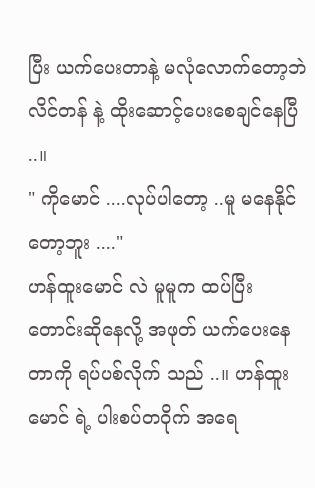ပြီး ယက်ပေးတာနဲ့ မလုံလောက်တော့ဘဲ လိင်တန် နဲ့ ထိုးဆောင့်ပေးစေချင်နေပြီ ..။
" ကိုမောင် ....လုပ်ပါတော့ ..မူ မနေနိုင်တော့ဘူး ...."
ဟန်ထူးမောင် လဲ မူမူက ထပ်ပြီး တောင်းဆိုနေလို့ အဖုတ် ယက်ပေးနေတာကို ရပ်ပစ်လိုက် သည် ..။ ဟန်ထူးမောင် ရဲ့ ပါးစပ်တဝိုက် အရေ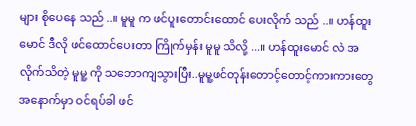များ စိုပေနေ သည် ..။ မူမူ က ဖင်ပူးတောင်းထောင် ပေးလိုက် သည် ..။ ဟန်ထူးမောင် ဒီလို ဖင်ထောင်ပေးတာ ကြိုက်မှန်း မူမူ သိလို့ ...။ ဟန်ထူးမောင် လဲ အလိုက်သိတဲ့ မူမူ့ ကို သဘောကျသွားပြီး..မူမူ့ဖင်တုန်းတောင့်တောင့်ကားကားတွေ အနောက်မှာ ဝင်ရပ်ခါ ဖင်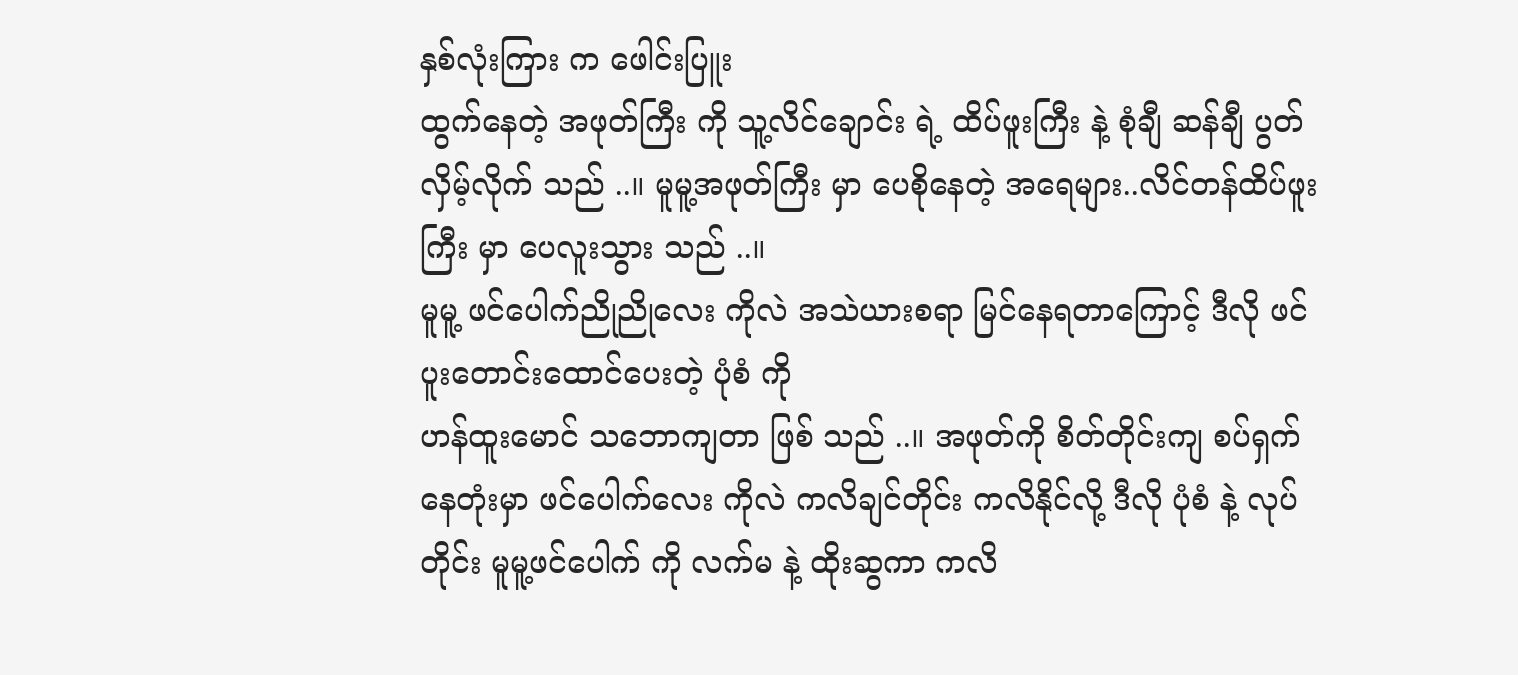နှစ်လုံးကြား က ဖေါင်းပြူး
ထွက်နေတဲ့ အဖုတ်ကြီး ကို သူ့လိင်ချောင်း ရဲ့ ထိပ်ဖူးကြီး နဲ့ စုံချီ ဆန်ချီ ပွတ်လှိမ့်လိုက် သည် ..။ မူမူ့အဖုတ်ကြီး မှာ ပေစိုနေတဲ့ အရေများ..လိင်တန်ထိပ်ဖူးကြီး မှာ ပေလူးသွား သည် ..။
မူမူ့ ဖင်ပေါက်ညိုညိုလေး ကိုလဲ အသဲယားစရာ မြင်နေရတာကြောင့် ဒီလို ဖင်ပူးတောင်းထောင်ပေးတဲ့ ပုံစံ ကို
ဟန်ထူးမောင် သဘောကျတာ ဖြစ် သည် ..။ အဖုတ်ကို စိတ်တိုင်းကျ စပ်ရှက်နေတုံးမှာ ဖင်ပေါက်လေး ကိုလဲ ကလိချင်တိုင်း ကလိနိုင်လို့ ဒီလို ပုံစံ နဲ့ လုပ်တိုင်း မူမူ့ဖင်ပေါက် ကို လက်မ နဲ့ ထိုးဆွကာ ကလိ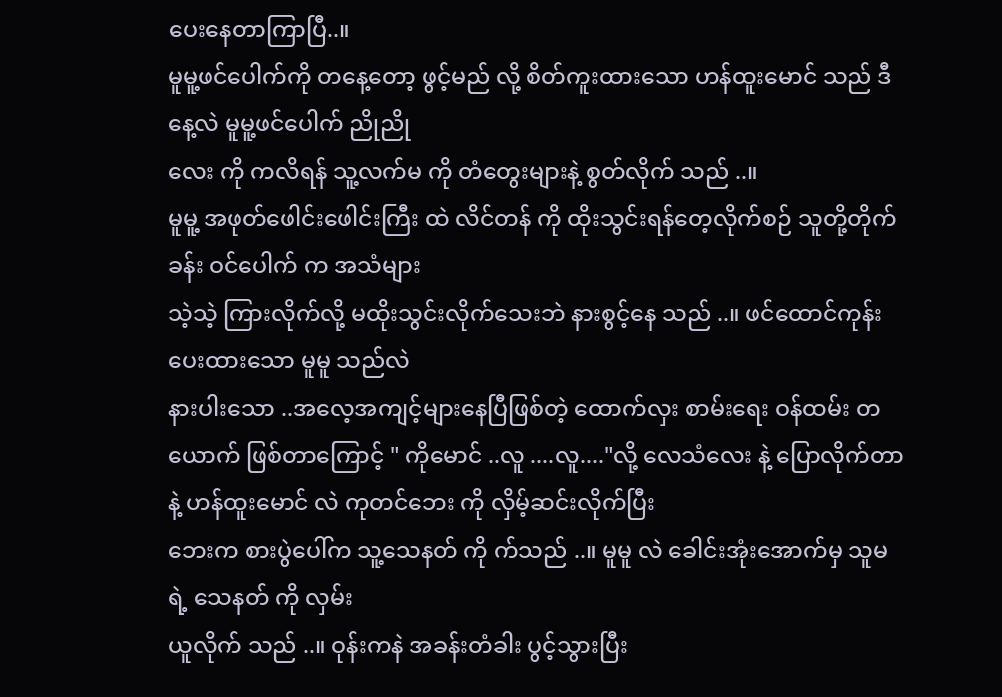ပေးနေတာကြာပြီ..။
မူမူ့ဖင်ပေါက်ကို တနေ့တော့ ဖွင့်မည် လို့ စိတ်ကူးထားသော ဟန်ထူးမောင် သည် ဒီနေ့လဲ မူမူ့ဖင်ပေါက် ညိုညို
လေး ကို ကလိရန် သူ့လက်မ ကို တံတွေးများနဲ့ စွတ်လိုက် သည် ..။
မူမူ့ အဖုတ်ဖေါင်းဖေါင်းကြီး ထဲ လိင်တန် ကို ထိုးသွင်းရန်တေ့လိုက်စဉ် သူတို့တိုက်ခန်း ဝင်ပေါက် က အသံများ
သဲ့သဲ့ ကြားလိုက်လို့ မထိုးသွင်းလိုက်သေးဘဲ နားစွင့်နေ သည် ..။ ဖင်ထောင်ကုန်းပေးထားသော မူမူ သည်လဲ
နားပါးသော ..အလေ့အကျင့်များနေပြီဖြစ်တဲ့ ထောက်လှး စာမ်းရေး ဝန်ထမ်း တယောက် ဖြစ်တာကြောင့် " ကိုမောင် ..လူ ....လူ...."လို့ လေသံလေး နဲ့ ပြောလိုက်တာနဲ့ ဟန်ထူးမောင် လဲ ကုတင်ဘေး ကို လှိမ့်ဆင်းလိုက်ပြီး
ဘေးက စားပွဲပေါ်က သူ့သေနတ် ကို က်သည် ..။ မူမူ လဲ ခေါင်းအုံးအောက်မှ သူမ ရဲ့ သေနတ် ကို လှမ်း
ယူလိုက် သည် ..။ ဝုန်းကနဲ အခန်းတံခါး ပွင့်သွားပြီး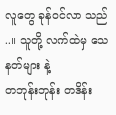လူတွေ ခုန်ဝင်လာ သည် ..။ သူတို့ လက်ထဲမှ သေနတ်များ နဲ့
တဘုန်းဘုန်း တဒိန်း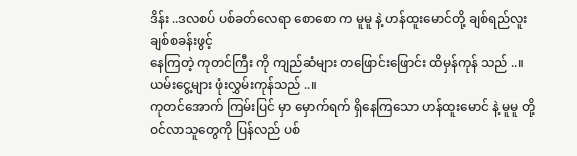ဒိန်း ..ဒလစပ် ပစ်ခတ်လေရာ စောစော က မူမူ နဲ့ ဟန်ထူးမောင်တို့ ချစ်ရည်လူး ချစ်စခန်းဖွင့်
နေကြတဲ့ ကုတင်ကြီး ကို ကျည်ဆံများ တဖြောင်းဖြောင်း ထိမှန်ကုန် သည် ..။ ယမ်းငွေ့များ ဖုံးလွှမ်းကုန်သည် ..။
ကုတင်အောက် ကြမ်းပြင် မှာ မှောက်ရက် ရှိနေကြသော ဟန်ထူးမောင် နဲ့ မူမူ တို့ ဝင်လာသူတွေကို ပြန်လည် ပစ်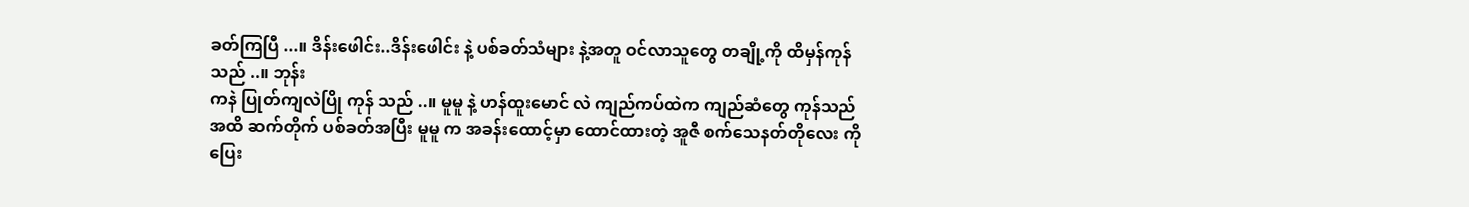ခတ်ကြပြီ ...။ ဒိန်းဖေါင်း..ဒိန်းဖေါင်း နဲ့ ပစ်ခတ်သံများ နဲ့အတူ ဝင်လာသူတွေ တချို့ကို ထိမှန်ကုန် သည် ..။ ဘုန်း
ကနဲ ပြုတ်ကျလဲပြို ကုန် သည် ..။ မူမူ နဲ့ ဟန်ထူးမောင် လဲ ကျည်ကပ်ထဲက ကျည်ဆံတွေ ကုန်သည်အထိ ဆက်တိုက် ပစ်ခတ်အပြီး မူမူ က အခန်းထောင့်မှာ ထောင်ထားတဲ့ အူဇီ စက်သေနတ်တိုလေး ကို ပြေး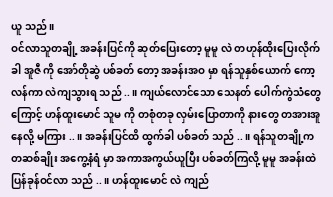ယူ သည် ။
ဝင်လာသူတချို့ အခန်းပြင်ကို ဆုတ်ပြေးတော့ မူမူ လဲ တဟုန်ထိုးပြေးလိုက်ခါ အူဇီ ကို အော်တိုဆွဲ ပစ်ခတ် တော့ အခန်းအဝ မှာ ရန်သူနှစ်ယောက် ကော့လန်ကာ လဲကျသွားရ သည် ..။ ကျယ်လောင်သော သေနတ် ပေါက်ကွဲသံတွေ
ကြောင့် ဟန်ထူးမောင် သူမ ကို တစုံတခု လှမ်းပြောတာကို နားတွေ တအားအူနေလို့ မကြား ..။ အခန်းပြင်ထိ ထွက်ခါ ပစ်ခတ် သည် ..။ ရန်သူတချို့က တဆစ်ချိုး အကွေ့နံရံ မှာ အကာအကွယ်ယူပြီး ပစ်ခတ်ကြလို့ မူမူ အခန်းထဲ ပြန်ခုန်ဝင်လာ သည် ..။ ဟန်ထူးမောင် လဲ ကျည်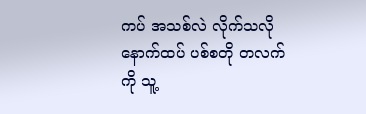ကပ် အသစ်လဲ လိုက်သလို နောက်ထပ် ပစ်စတို တလက်
ကို သူ့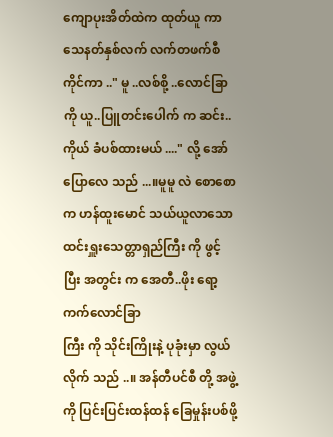ကျောပုးအိတ်ထဲက ထုတ်ယူ ကာ သေနတ်နှစ်လက် လက်တဖက်စီ ကိုင်ကာ .." မူ ..လစ်စို့ ..လောင်ခြာ ကို ယူ..ပြူတင်းပေါက် က ဆင်း..ကိုယ် ခံပစ်ထားမယ် ...." လို့ အော်ပြောလေ သည် ...။မူမူ လဲ စောစော က ဟန်ထူးမောင် သယ်ယူလာသော ထင်းရှူးသေတ္တာရှည်ကြီး ကို ဖွင့်ပြီး အတွင်း က အေတီ..ဖိုး ရော့ကက်လောင်ခြာ
ကြီး ကို သိုင်းကြိုးနဲ့ ပုခုံးမှာ လွယ်လိုက် သည် ..။ အန်တီပင်စီ တို့ အဖွဲ့ကို ပြင်းပြင်းထန်ထန် ခြေမှုန်းပစ်ဖို့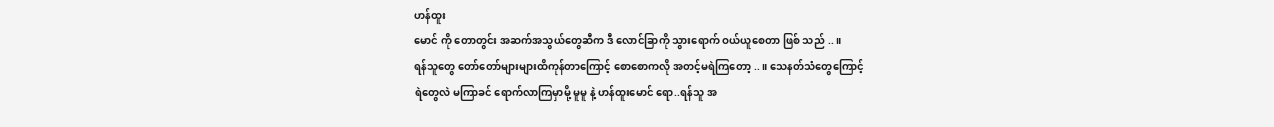ဟန်ထူး
မောင် ကို တောတွင်း အဆက်အသွယ်တွေဆီက ဒီ လောင်ခြာကို သွားရောက် ဝယ်ယူစေတာ ဖြစ် သည် ..။
ရန်သူတွေ တော်တော်များများထိကုန်တာကြောင့် စောစောကလို အတင့်မရဲကြတော့ ..။ သေနတ်သံတွေကြောင့်
ရဲတွေလဲ မကြာခင် ရောက်လာကြမှာမို့ မူမူ နဲ့ ဟန်ထူးမောင် ရော..ရန်သူ အ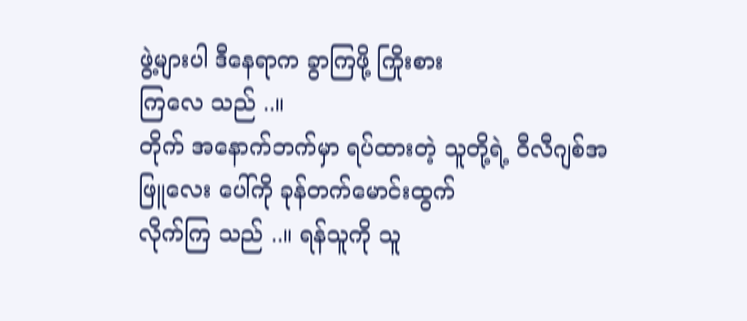ဖွဲ့များပါ ဒီနေရာက ခွာကြဖို့ ကြိုးစား
ကြလေ သည် ..။
တိုက် အနောက်ဘက်မှာ ရပ်ထားတဲ့ သူတို့ရဲ့ ဝီလီဂျစ်အဖြူလေး ပေါ်ကို ခုန်တက်မောင်းထွက်
လိုက်ကြ သည် ..။ ရန်သူကို သူ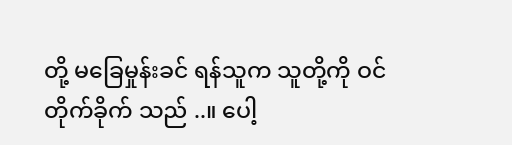တို့ မခြေမှုန်းခင် ရန်သူက သူတို့ကို ဝင်တိုက်ခိုက် သည် ..။ ပေါ့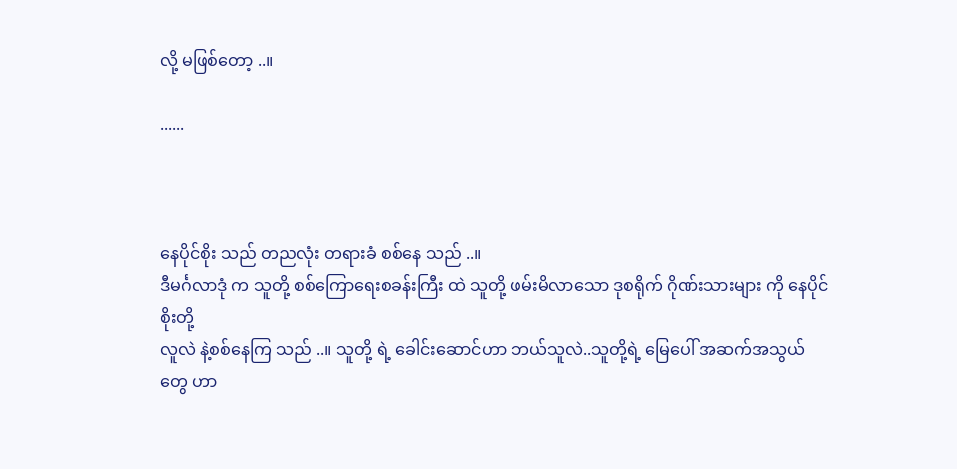လို့ မဖြစ်တော့ ..။

......



နေပိုင်စိုး သည် တညလုံး တရားခံ စစ်နေ သည် ..။
ဒီမင်္ဂလာဒုံ က သူတို့ စစ်ကြောရေးစခန်းကြီး ထဲ သူတို့ ဖမ်းမိလာသော ဒုစရိုက် ဂိုဏ်းသားများ ကို နေပိုင်စိုးတို့
လူလဲ နဲ့စစ်နေကြ သည် ..။ သူတို့ ရဲ့ ခေါင်းဆောင်ဟာ ဘယ်သူလဲ..သူတို့ရဲ့ မြေပေါ် အဆက်အသွယ်တွေ ဟာ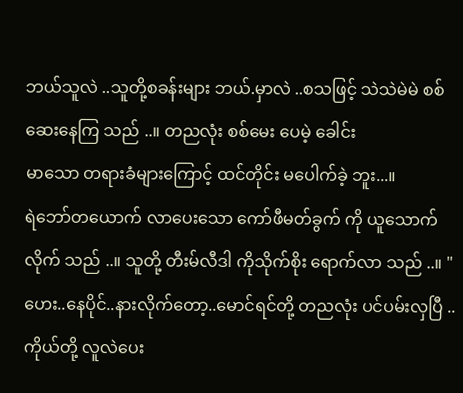ဘယ်သူလဲ ..သူတို့စခန်းများ ဘယ်.မှာလဲ ..စသဖြင့် သဲသဲမဲမဲ စစ်ဆေးနေကြ သည် ..။ တညလုံး စစ်မေး ပေမဲ့ ခေါင်း
မာသော တရားခံများကြောင့် ထင်တိုင်း မပေါက်ခဲ့ ဘူး...။
ရဲဘော်တယောက် လာပေးသော ကော်ဖီမတ်ခွက် ကို ယူသောက်လိုက် သည် ..။ သူတို့ တီးမ်လီဒါ ကိုသိုက်စိုး ရောက်လာ သည် ..။ "ဟေး..နေပိုင်..နားလိုက်တော့..မောင်ရင်တို့ တညလုံး ပင်ပမ်းလှပြီ ..ကိုယ်တို့ လူလဲပေး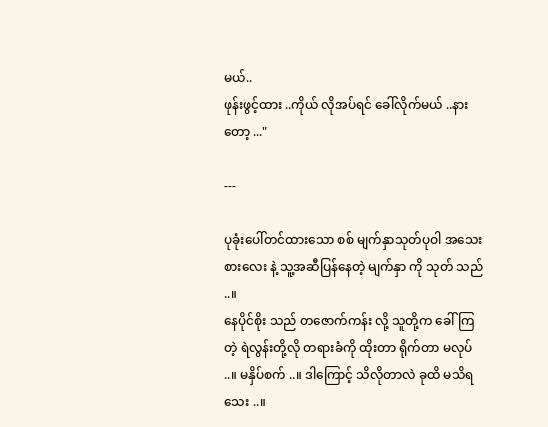မယ်..
ဖုန်းဖွင့်ထား ..ကိုယ် လိုအပ်ရင် ခေါ်လိုက်မယ် ..နားတော့ ..."

---

ပုခုံးပေါ်တင်ထားသော စစ် မျက်နှာသုတ်ပုဝါ အသေးစားလေး နဲ့ သူ့အဆီပြန်နေတဲ့ မျက်နှာ ကို သုတ် သည် ..။
နေပိုင်စိုး သည် တဇောက်ကန်း လို့ သူတို့က ခေါ်ကြတဲ့ ရဲလွန်းတို့လို တရားခံကို ထိုးတာ ရိုက်တာ မလုပ် ..။ မနှိပ်စက် ..။ ဒါကြောင့် သိလိုတာလဲ ခုထိ မသိရသေး ..။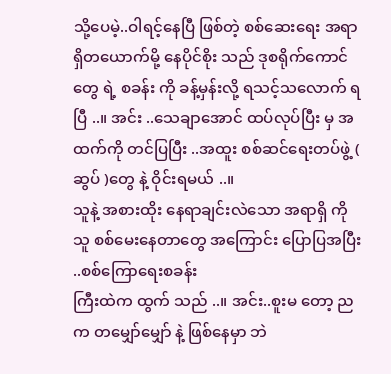သို့ပေမဲ့..ဝါရင့်နေပြီ ဖြစ်တဲ့ စစ်ဆေးရေး အရာရှိတယောက်မို့ နေပိုင်စိုး သည် ဒုစရိုက်ကောင်တွေ ရဲ့ စခန်း ကို ခန့်မှန်းလို့ ရသင့်သလောက် ရပြီ ..။ အင်း ..သေချာအောင် ထပ်လုပ်ပြီး မှ အထက်ကို တင်ပြပြီး ..အထူး စစ်ဆင်ရေးတပ်ဖွဲ့ ( ဆွပ် )တွေ နဲ့ ဝိုင်းရမယ် ..။
သူနဲ့ အစားထိုး နေရာချင်းလဲသော အရာရှိ ကို သူ စစ်မေးနေတာတွေ အကြောင်း ပြောပြအပြီး ..စစ်ကြောရေးစခန်း
ကြီးထဲက ထွက် သည် ..။ အင်း..စူးမ တော့ ညက တမျှော်မျှော် နဲ့ ဖြစ်နေမှာ ဘဲ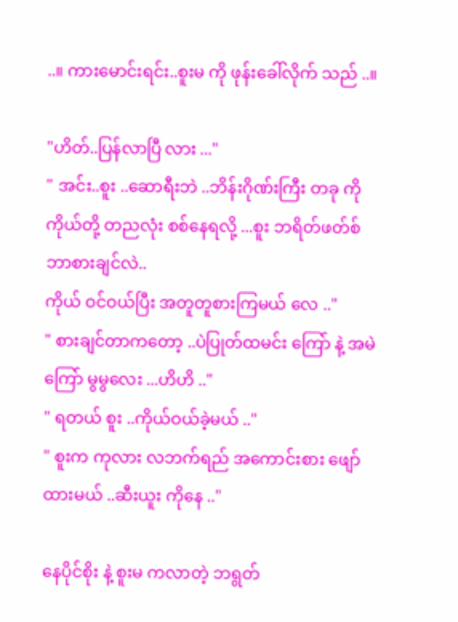..။ ကားမောင်းရင်း..စူးမ ကို ဖုန်းခေါ်လိုက် သည် ..။

"ဟိတ်..ပြန်လာပြီ လား ..."
" အင်း..စူး ..ဆောရီးဘဲ ..ဘိန်းဂိုဏ်းကြီး တခု ကို ကိုယ်တို့ တညလုံး စစ်နေရလို့ ...စူး ဘရိတ်ဖတ်စ် ဘာစားချင်လဲ..
ကိုယ် ဝင်ဝယ်ပြီး အတူတူစားကြမယ် လေ .."
" စားချင်တာကတော့ ..ပဲပြုတ်ထမင်း ကြော် နဲ့ အမဲကြော် မွမွလေး ...ဟိဟိ .."
" ရတယ် စူး ..ကိုယ်ဝယ်ခဲ့မယ် .."
" စူးက ကုလား လဘက်ရည် အကောင်းစား ဖျော်ထားမယ် ..ဆီးယူး ကိုနေ .."

နေပိုင်စိုး နဲ့ စူးမ ကလာတဲ့ ဘရွတ်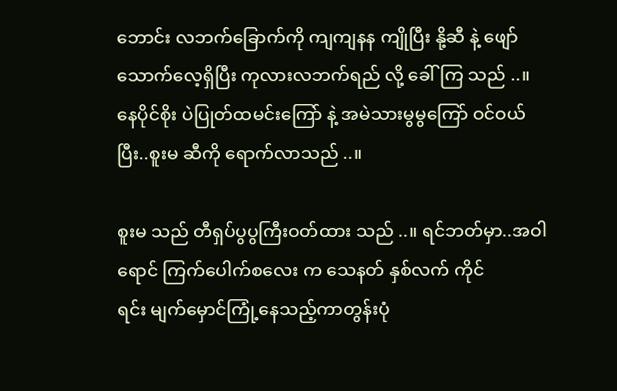ဘောင်း လဘက်ခြောက်ကို ကျကျနန ကျိုပြီး နို့ဆီ နဲ့ ဖျော်သောက်လေ့ရှိပြီး ကုလားလဘက်ရည် လို့ ခေါ်ကြ သည် ..။
နေပိုင်စိုး ပဲပြုတ်ထမင်းကြော် နဲ့ အမဲသားမွမွကြော် ဝင်ဝယ် ပြီး..စူးမ ဆီကို ရောက်လာသည် ..။

စူးမ သည် တီရှပ်ပွပွကြီးဝတ်ထား သည် ..။ ရင်ဘတ်မှာ..အဝါရောင် ကြက်ပေါက်စလေး က သေနတ် နှစ်လက် ကိုင်
ရင်း မျက်မှောင်ကြုံ့နေသည့်ကာတွန်းပုံ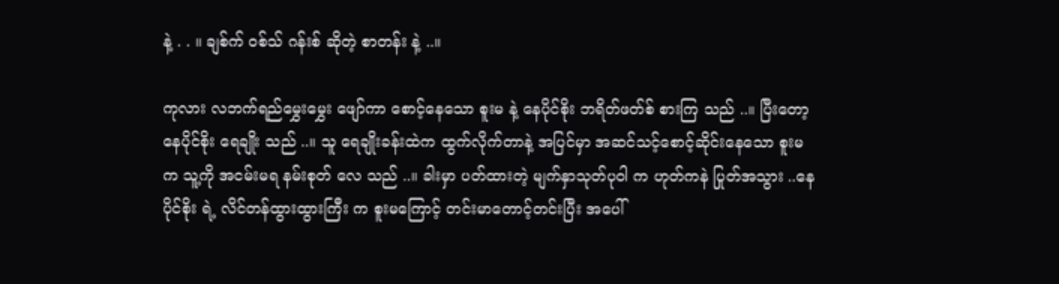နဲ့ . . ။ ချစ်က် ဝစ်သ် ဂန်းစ် ဆိုတဲ့ စာတန်း နဲ့ ..။

ကုလား လဘက်ရည်မွှေးမွှေး ဖျော်ကာ စောင့်နေသော စူးမ နဲ့ နေပိုင်စိုး ဘရိတ်ဖတ်စ် စားကြ သည် ..။ ပြီးတော့
နေပိုင်စိုး ရေချိုး သည် ..။ သူ ရေချိုးခန်းထဲက ထွက်လိုက်တာနဲ့ အပြင်မှာ အဆင်သင့်စောင့်ဆိုင်းနေသော စူးမ
က သူ့ကို အငမ်းမရ နမ်းစုတ် လေ သည် ..။ ခါးမှာ ပတ်ထားတဲ့ မျက်နှာသုတ်ပုဝါ က ဟုတ်ကနဲ ပြုတ်အသွား ..နေ
ပိုင်စိုး ရဲ့ လိင်တန်ထွားထွားကြီး က စူးမကြောင့် တင်းမာတောင့်တင်းပြီး အပေါ်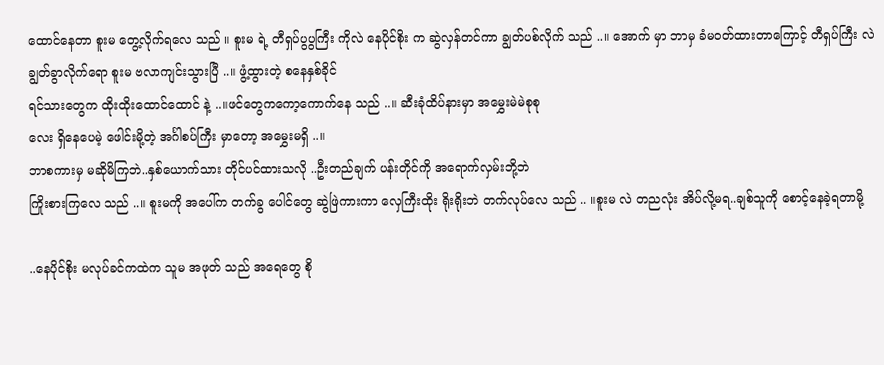ထောင်နေတာ စူးမ တွေ့လိုက်ရလေ သည် ။ စူးမ ရဲ့ တီရှပ်ပွပွကြီး ကိုလဲ နေပိုင်စိုး က ဆွဲလှန်တင်ကာ ချွတ်ပစ်လိုက် သည် ..။ အောက် မှာ ဘာမှ ခံမဝတ်ထားတာကြောင့် တီရှပ်ကြီး လဲ ချွတ်ခွာလိုက်ရော စူးမ ဗလာကျင်းသွားပြီ ..။ ဖွံ့ထွားတဲ့ စနေနှစ်ခိုင်
ရင်သားတွေက ထိုးထိုးထောင်ထောင် နဲ့ ..။ဖင်တွေကကော့ကောက်နေ သည် ..။ ဆီးခုံထိပ်နားမှာ အမွှေးမဲမဲစုစု
လေး ရှိနေပေမဲ့ ဖေါင်းမို့တဲ့ အင်္ဂါစပ်ကြီး မှာတော့ အမွှေးမရှိ ..။
ဘာစကားမှ မဆိုမိကြဘဲ..နှစ်ယောက်သား တိုင်ပင်ထားသလို ..ဦးတည်ချက် ပန်းတိုင်ကို အရောက်လှမ်းဘို့ဘဲ
ကြိုးစားကြလေ သည် ..။ စူးမကို အပေါ်က တက်ခွ ပေါင်တွေ ဆွဲဖြဲကားကာ လှေကြီးထိုး ရိုးရိုးဘဲ တက်လုပ်လေ သည် .. ။စူးမ လဲ တညလုံး အိပ်လို့မရ..ချစ်သူကို စောင့်နေခဲ့ရတာမို့

..နေပိုင်စိုး မလုပ်ခင်ကထဲက သူမ အဖုတ် သည် အရေတွေ စို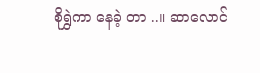စိုရွှဲကာ နေခဲ့ တာ ..။ ဆာလောင်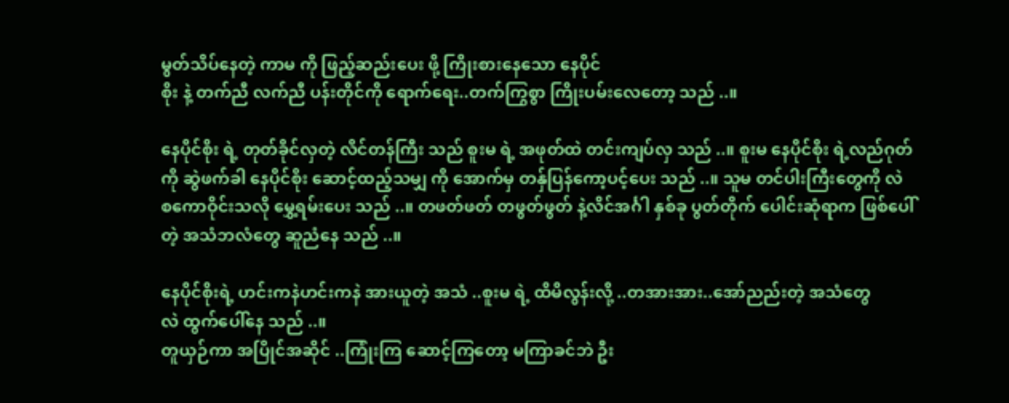မွတ်သိပ်နေတဲ့ ကာမ ကို ဖြည့်ဆည်းပေး ဖို့ ကြိုးစားနေသော နေပိုင်
စိုး နဲ့ တက်ညီ လက်ညီ ပန်းတိုင်ကို ရောက်ရေး..တက်ကြွစွာ ကြိုးပမ်းလေတော့ သည် ..။

နေပိုင်စိုး ရဲ့ တုတ်ခိုင်လှတဲ့ လိင်တန်ကြီး သည် စူးမ ရဲ့ အဖုတ်ထဲ တင်းကျပ်လှ သည် ..။ စူးမ နေပိုင်စိုး ရဲ့လည်ဂုတ်
ကို ဆွဲဖက်ခါ နေပိုင်စိုး ဆောင့်ထည့်သမျှ ကို အောက်မှ တန်ှပြန်ကော့ပင့်ပေး သည် ..။ သူမ တင်ပါးကြီးတွေကို လဲ
စကောဝိုင်းသလို မွှေ့ရမ်းပေး သည် ..။ တဖတ်ဖတ် တဖွတ်ဖွတ် နဲ့လိင်အင်္ဂါ နှစ်ခု ပွတ်တိုက် ပေါင်းဆုံရာက ဖြစ်ပေါ်
တဲ့ အသံဘလံတွေ ဆူညံနေ သည် ..။

နေပိုင်စိုးရဲ့ ဟင်းကနဲဟင်းကနဲ အားယူတဲ့ အသံ ..စူးမ ရဲ့ ထိမိလွန်းလို့ ..တအားအား..အော်ညည်းတဲ့ အသံတွေ
လဲ ထွက်ပေါ်နေ သည် ..။
တူယှဉ်ကာ အပြိုင်အဆိုင် ..ကြုံးကြ ဆောင့်ကြတော့ မကြာခင်ဘဲ ဦး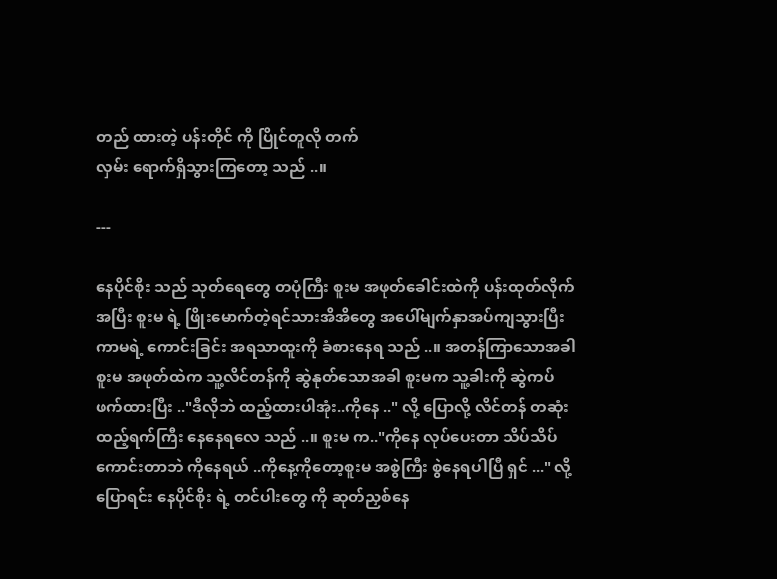တည် ထားတဲ့ ပန်းတိုင် ကို ပြိုင်တူလို တက်
လှမ်း ရောက်ရှိသွားကြတော့ သည် ..။

---

နေပိုင်စိုး သည် သုတ်ရေတွေ တပုံကြီး စူးမ အဖုတ်ခေါင်းထဲကို ပန်းထုတ်လိုက် အပြီး စူးမ ရဲ့ ဖြိုးမောက်တဲ့ရင်သားအိအိတွေ အပေါ်မျက်နှာအပ်ကျသွားပြီး ကာမရဲ့ ကောင်းခြင်း အရသာထူးကို ခံစားနေရ သည် ..။ အတန်ကြာသောအခါ စူးမ အဖုတ်ထဲက သူ့လိင်တန်ကို ဆွဲနုတ်သောအခါ စူးမက သူ့ခါးကို ဆွဲကပ်ဖက်ထားပြီး .."ဒီလိုဘဲ ထည့်ထားပါအုံး..ကိုနေ .." လို့ ပြောလို့ လိင်တန် တဆုံးထည့်ရက်ကြီး နေနေရလေ သည် ..။ စူးမ က.."ကိုနေ လုပ်ပေးတာ သိပ်သိပ်ကောင်းတာဘဲ ကိုနေရယ် ..ကိုနေ့ကိုတော့စူးမ အစွဲကြီး စွဲနေရပါပြီ ရှင် ..." လို့ ပြောရင်း နေပိုင်စိုး ရဲ့ တင်ပါးတွေ ကို ဆုတ်ညှစ်နေ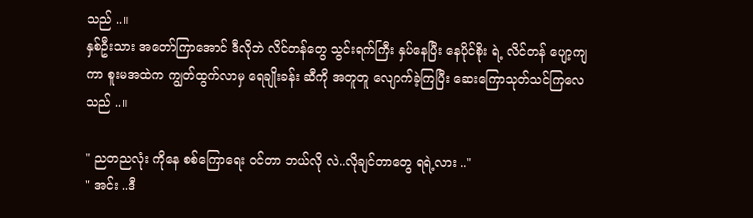သည် ..။
နှစ်ဦးသား အတော်ကြာအောင် ဒီလိုဘဲ လိင်တန်တွေ သွင်းရက်ကြီး နှပ်နေပြီး နေပိုင်စိုး ရဲ့ လိင်တန် ပျော့ကျကာ စူးမအထဲက ကျွတ်ထွက်လာမှ ရေချိုးခန်း ဆီကို အတူတူ လျောက်ခဲ့ကြပြီး ဆေးကြောသုတ်သင်ကြလေ သည် ..။

" ညတညလုံး ကိုနေ စစ်ကြောရေး ဝင်တာ ဘယ်လို လဲ..လိုချင်တာတွေ ရရဲ့လား .."
" အင်း ..ဒီ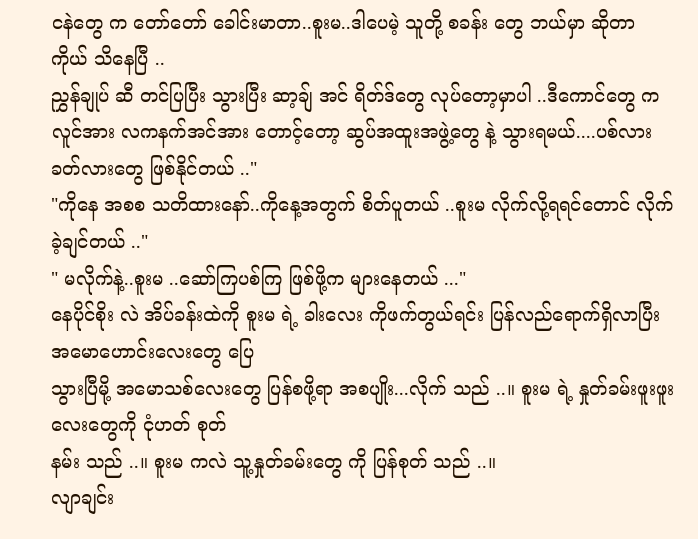ငနဲတွေ က တော်တော် ခေါင်းမာတာ..စူးမ..ဒါပေမဲ့ သူတို့ စခန်း တွေ ဘယ်မှာ ဆိုတာ ကိုယ် သိနေပြီ ..
ညွှန်ချုပ် ဆီ တင်ပြပြီး သွားပြီး ဆာ့ချ် အင် ရိတ်ဒ်တွေ လုပ်တော့မှာပါ ..ဒီကောင်တွေ က လူင်အား လကနက်အင်အား တောင့်တော့ ဆွပ်အထူးအဖွဲ့တွေ နဲ့ သွားရမယ်....ပစ်လားခတ်လားတွေ ဖြစ်နိုင်တယ် .."
"ကိုနေ အစစ သတိထားနော်..ကိုနေ့အတွက် စိတ်ပူတယ် ..စူးမ လိုက်လို့ရရင်တောင် လိုက်ခဲ့ချင်တယ် .."
" မလိုက်နဲ့..စူးမ ..ဆော်ကြပစ်ကြ ဖြစ်ဖို့က များနေတယ် ..."
နေပိုင်စိုး လဲ အိပ်ခန်းထဲကို စူးမ ရဲ့ ခါးလေး ကိုဖက်တွယ်ရင်း ပြန်လည်ရောက်ရှိလာပြီး အမောဟောင်းလေးတွေ ပြေ
သွားပြီမို့ အမောသစ်လေးတွေ ပြန်စဖို့ရာ အစပျိုး...လိုက် သည် ..။ စူးမ ရဲ့ နှုတ်ခမ်းဖူးဖူးလေးတွေကို ငုံဟတ် စုတ်
နမ်း သည် ..။ စူးမ ကလဲ သူ့နှုတ်ခမ်းတွေ ကို ပြန်စုတ် သည် ..။
လျာချင်း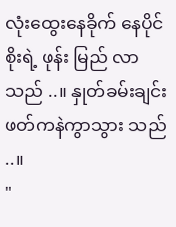လုံးထွေးနေခိုက် နေပိုင်စိုးရဲ့ ဖုန်း မြည် လာ သည် ..။ နှုတ်ခမ်းချင်း ဖတ်ကနဲကွာသွား သည် ..။
"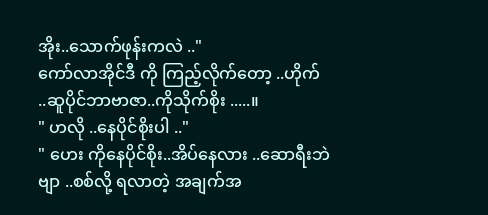အိုး..သောက်ဖုန်းကလဲ .."
ကော်လာအိုင်ဒီ ကို ကြည့်လိုက်တော့ ..ဟိုက် ..ဆူပိုင်ဘာဗာဇာ..ကိုသိုက်စိုး .....။
" ဟလို ..နေပိုင်စိုးပါ .."
" ဟေး ကိုနေပိုင်စိုး..အိပ်နေလား ..ဆောရီးဘဲ ဗျာ ..စစ်လို့ ရလာတဲ့ အချက်အ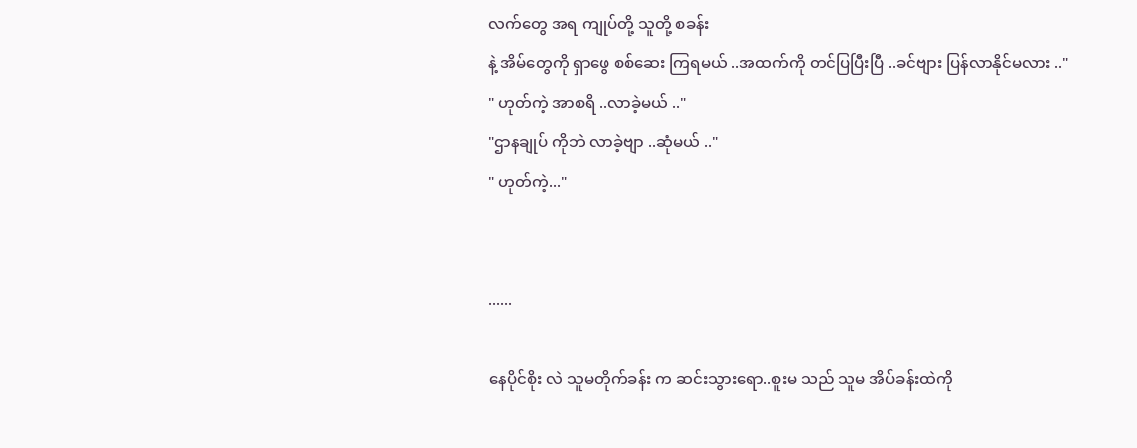လက်တွေ အရ ကျုပ်တို့ သူတို့ စခန်း
နဲ့ အိမ်တွေကို ရှာဖွေ စစ်ဆေး ကြရမယ် ..အထက်ကို တင်ပြပြီးပြီ ..ခင်ဗျား ပြန်လာနိုင်မလား .."
" ဟုတ်ကဲ့ အာစရိ ..လာခဲ့မယ် .."
"ဌာနချုပ် ကိုဘဲ လာခဲ့ဗျာ ..ဆုံမယ် .."
" ဟုတ်ကဲ့..."


......

နေပိုင်စိုး လဲ သူမတိုက်ခန်း က ဆင်းသွားရော..စူးမ သည် သူမ အိပ်ခန်းထဲကို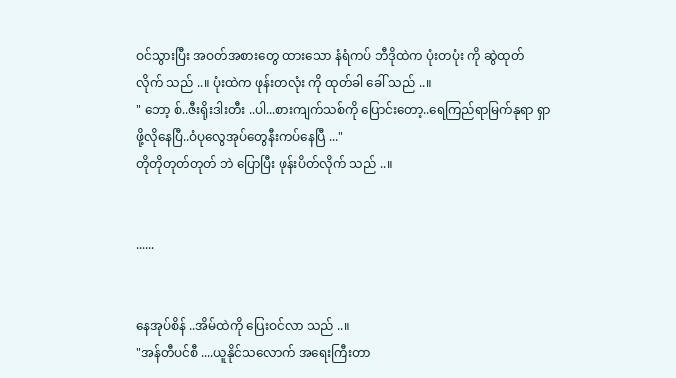ဝင်သွားပြီး အဝတ်အစားတွေ ထားသော နံရံကပ် ဘီဒိုထဲက ပုံးတပုံး ကို ဆွဲထုတ်လိုက် သည် ..။ ပုံးထဲက ဖုန်းတလုံး ကို ထုတ်ခါ ခေါ် သည် ..။
" ဘော့ စ်..ဇီးရိုးဒါးတီး ..ပါ...စားကျက်သစ်ကို ပြောင်းတော့..ရေကြည်ရာမြက်နုရာ ရှာဖို့လိုနေပြီ..ဝံပုလွေအုပ်တွေနီးကပ်နေပြီ ..."
တိုတိုတုတ်တုတ် ဘဲ ပြောပြီး ဖုန်းပိတ်လိုက် သည် ..။


......


နေအုပ်စိန် ..အိမ်ထဲကို ပြေးဝင်လာ သည် ..။
"အန်တီပင်စီ ....ယူနိုင်သလောက် အရေးကြီးတာ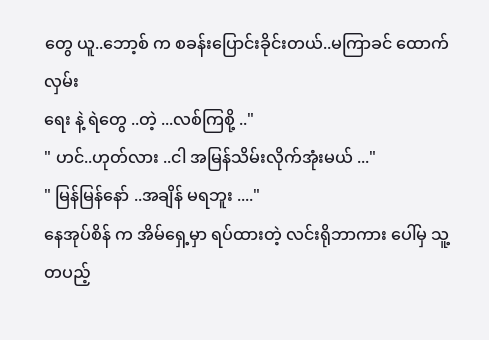တွေ ယူ..ဘော့စ် က စခန်းပြောင်းခိုင်းတယ်..မကြာခင် ထောက်လှမ်း
ရေး နဲ့ ရဲတွေ ..တဲ့ ...လစ်ကြစို့ .."
" ဟင်..ဟုတ်လား ..ငါ အမြန်သိမ်းလိုက်အုံးမယ် ..."
" မြန်မြန်နော် ..အချိန် မရဘူး ...."
နေအုပ်စိန် က အိမ်ရှေ့မှာ ရပ်ထားတဲ့ လင်းရိုဘာကား ပေါ်မှ သူ့တပည့်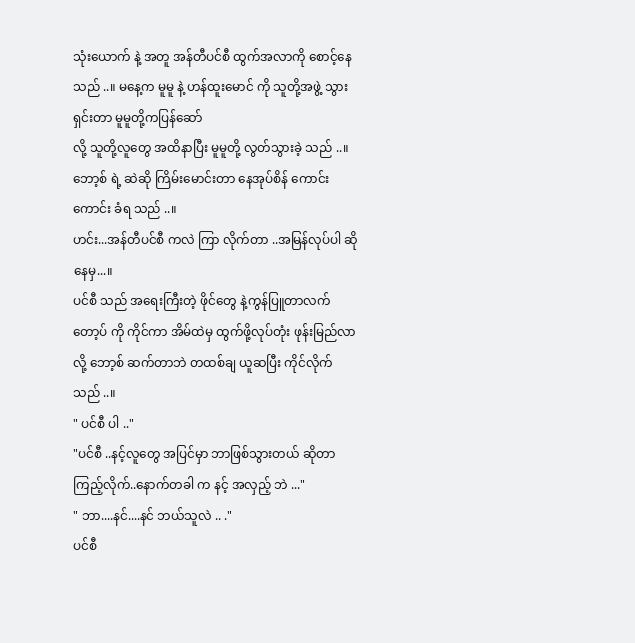သုံးယောက် နဲ့ အတူ အန်တီပင်စီ ထွက်အလာကို စောင့်နေ သည် ..။ မနေ့က မူမူ နဲ့ ဟန်ထူးမောင် ကို သူတို့အဖွဲ့ သွားရှင်းတာ မူမူတို့ကပြန်ဆော်
လို့ သူတို့လူတွေ အထိနာပြီး မူမူတို့ လွတ်သွားခဲ့ သည် ..။ ဘော့စ် ရဲ့ ဆဲဆို ကြိမ်းမောင်းတာ နေအုပ်စိန် ကောင်းကောင်း ခံရ သည် ..။
ဟင်း...အန်တီပင်စီ ကလဲ ကြာ လိုက်တာ ..အမြန်လုပ်ပါ ဆိုနေမှ...။
ပင်စီ သည် အရေးကြီးတဲ့ ဖိုင်တွေ နဲ့ကွန်ပြူတာလက်တော့ပ် ကို ကိုင်ကာ အိမ်ထဲမှ ထွက်ဖို့လုပ်တုံး ဖုန်းမြည်လာ
လို့ ဘော့စ် ဆက်တာဘဲ တထစ်ချ ယူဆပြီး ကိုင်လိုက် သည် ..။
" ပင်စီ ပါ .."
"ပင်စီ ..နင့်လူတွေ အပြင်မှာ ဘာဖြစ်သွားတယ် ဆိုတာ ကြည့်လိုက်..နောက်တခါ က နင့် အလှည့် ဘဲ ..."
" ဘာ....နင်....နင် ဘယ်သူလဲ .. ."
ပင်စီ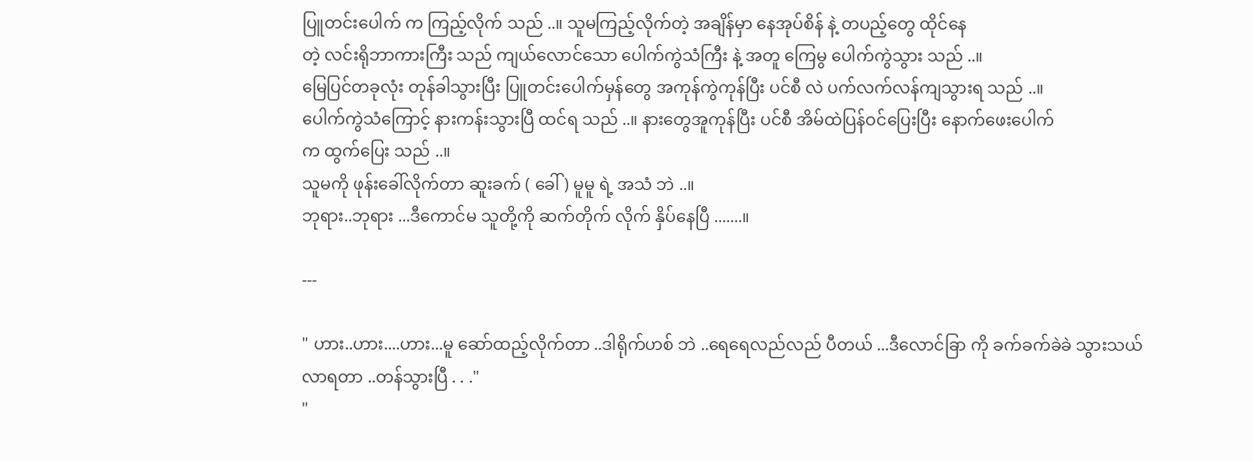ပြူတင်းပေါက် က ကြည့်လိုက် သည် ..။ သူမကြည့်လိုက်တဲ့ အချိန်မှာ နေအုပ်စိန် နဲ့ တပည့်တွေ ထိုင်နေ
တဲ့ လင်းရိုဘာကားကြီး သည် ကျယ်လောင်သော ပေါက်ကွဲသံကြီး နဲ့ အတူ ကြေမွ ပေါက်ကွဲသွား သည် ..။
မြေပြင်တခုလုံး တုန်ခါသွားပြီး ပြူတင်းပေါက်မှန်တွေ အကုန်ကွဲကုန်ပြီး ပင်စီ လဲ ပက်လက်လန်ကျသွားရ သည် ..။
ပေါက်ကွဲသံကြောင့် နားကန်းသွားပြီ ထင်ရ သည် ..။ နားတွေအူကုန်ပြီး ပင်စီ အိမ်ထဲပြန်ဝင်ပြေးပြီး နောက်ဖေးပေါက်
က ထွက်ပြေး သည် ..။
သူမကို ဖုန်းခေါ်လိုက်တာ ဆူးခက် ( ခေါ် ) မူမူ ရဲ့ အသံ ဘဲ ..။
ဘုရား..ဘုရား ...ဒီကောင်မ သူတို့ကို ဆက်တိုက် လိုက် နှိပ်နေပြီ .......။

---

" ဟား..ဟား....ဟား...မူ ဆော်ထည့်လိုက်တာ ..ဒါရိုက်ဟစ် ဘဲ ..ရေရေလည်လည် ပီတယ် ...ဒီလောင်ခြာ ကို ခက်ခက်ခဲခဲ သွားသယ်လာရတာ ..တန်သွားပြီ . . ."
"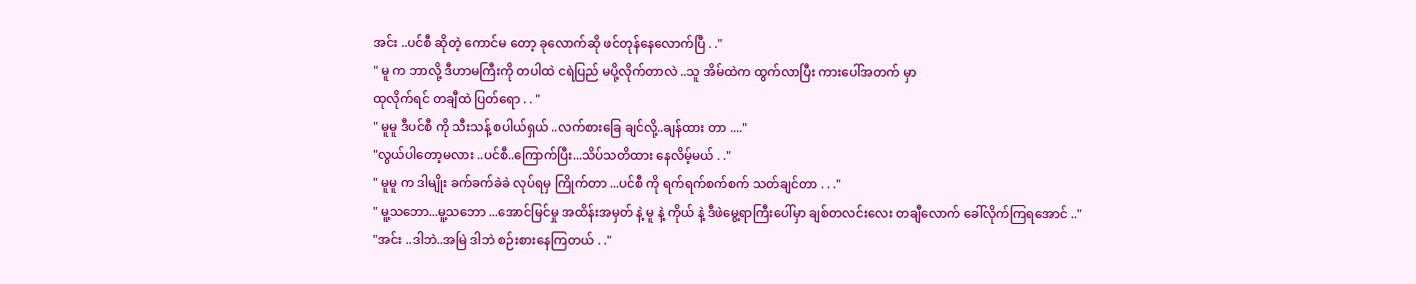အင်း ..ပင်စီ ဆိုတဲ့ ကောင်မ တော့ ခုလောက်ဆို ဖင်တုန်နေလောက်ပြီ . ."
" မူ က ဘာလို့ ဒီဟာမကြီးကို တပါထဲ ငရဲပြည် မပို့လိုက်တာလဲ ..သူ အိမ်ထဲက ထွက်လာပြီး ကားပေါ်အတက် မှာ
ထုလိုက်ရင် တချီထဲ ပြတ်ရော . . "
" မူမူ ဒီပင်စီ ကို သီးသန့် စပါယ်ရှယ် ..လက်စားခြေ ချင်လို့..ချန်ထား တာ ...."
"လွယ်ပါတော့မလား ..ပင်စီ..ကြောက်ပြီး...သိပ်သတိထား နေလိမ့်မယ် . ."
" မူမူ က ဒါမျိုး ခက်ခက်ခဲခဲ လုပ်ရမှ ကြိုက်တာ ...ပင်စီ ကို ရက်ရက်စက်စက် သတ်ချင်တာ . . ."
" မူ့သဘော...မူ့သဘော ...အောင်မြင်မှု အထိန်းအမှတ် နဲ့ မူ နဲ့ ကိုယ် နဲ့ ဒီဖဲမွေ့ရာကြီးပေါ်မှာ ချစ်တလင်းလေး တချီလောက် ခေါ်လိုက်ကြရအောင် .."
"အင်း ..ဒါဘဲ..အမြဲ ဒါဘဲ စဉ်းစားနေကြတယ် . ."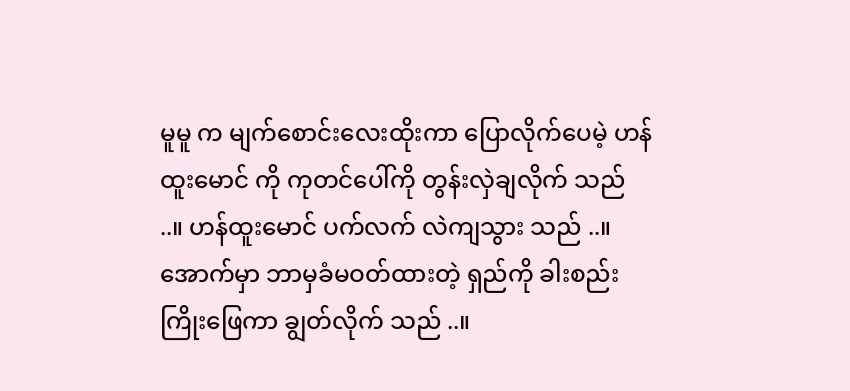မူမူ က မျက်စောင်းလေးထိုးကာ ပြောလိုက်ပေမဲ့ ဟန်ထူးမောင် ကို ကုတင်ပေါ်ကို တွန်းလှဲချလိုက် သည် ..။ ဟန်ထူးမောင် ပက်လက် လဲကျသွား သည် ..။ အောက်မှာ ဘာမှခံမဝတ်ထားတဲ့ ရှည်ကို ခါးစည်းကြိုးဖြေကာ ချွတ်လိုက် သည် ..။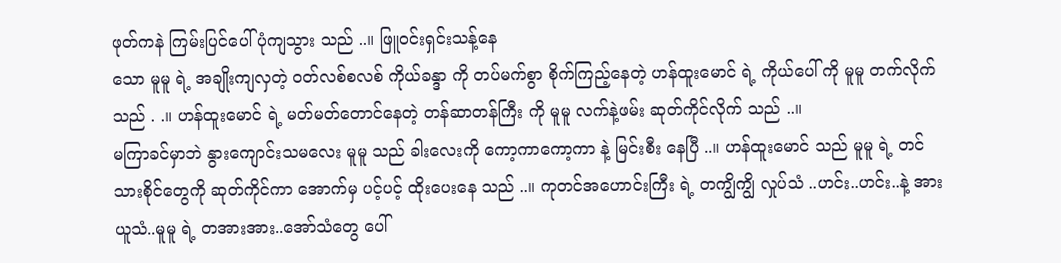ဖုတ်ကနဲ ကြမ်းပြင်ပေါ်ပုံကျသွား သည် ..။ ဖြူဝင်းရှင်းသန့်နေ
သော မူမူ ရဲ့ အချိုးကျလှတဲ့ ဝတ်လစ်စလစ် ကိုယ်ခန္ဒာ ကို တပ်မက်စွာ စိုက်ကြည့်နေတဲ့ ဟန်ထူးမောင် ရဲ့ ကိုယ်ပေါ် ကို မူမူ တက်လိုက် သည် . .။ ဟန်ထူးမောင် ရဲ့ မတ်မတ်တောင်နေတဲ့ တန်ဆာတန်ကြီး ကို မူမူ လက်နဲ့ဖမ်း ဆုတ်ကိုင်လိုက် သည် ..။
မကြာခင်မှာဘဲ နွားကျောင်းသမလေး မူမူ သည် ခါးလေးကို ကော့ကာကော့ကာ နဲ့ မြင်းစီး နေပြီ ..။ ဟန်ထူးမောင် သည် မူမူ ရဲ့ တင်သားစိုင်တွေကို ဆုတ်ကိုင်ကာ အောက်မှ ပင့်ပင့် ထိုးပေးနေ သည် ..။ ကုတင်အဟောင်းကြီး ရဲ့ တကျွိကျွိ လှုပ်သံ ..ဟင်း..ဟင်း..နဲ့ အားယူသံ..မူမူ ရဲ့ တအားအား..အော်သံတွေ ပေါ်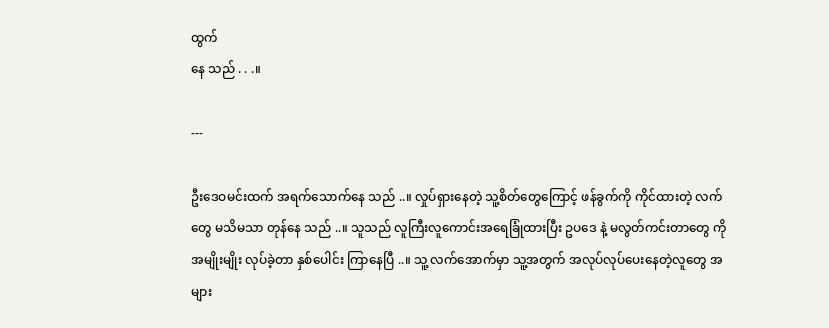ထွက်
နေ သည် . . .။

---

ဦးဒေဝမင်းထက် အရက်သောက်နေ သည် ..။ လှုပ်ရှားနေတဲ့ သူ့စိတ်တွေကြောင့် ဖန်ခွက်ကို ကိုင်ထားတဲ့ လက်
တွေ မသိမသာ တုန်နေ သည် ..။ သူသည် လူကြီးလူကောင်းအရေခြုံထားပြီး ဥပဒေ နဲ့ မလွတ်ကင်းတာတွေ ကို
အမျိုးမျိုး လုပ်ခဲ့တာ နှစ်ပေါင်း ကြာနေပြီ ..။ သူ့ လက်အောက်မှာ သူ့အတွက် အလုပ်လုပ်ပေးနေတဲ့လူတွေ အများ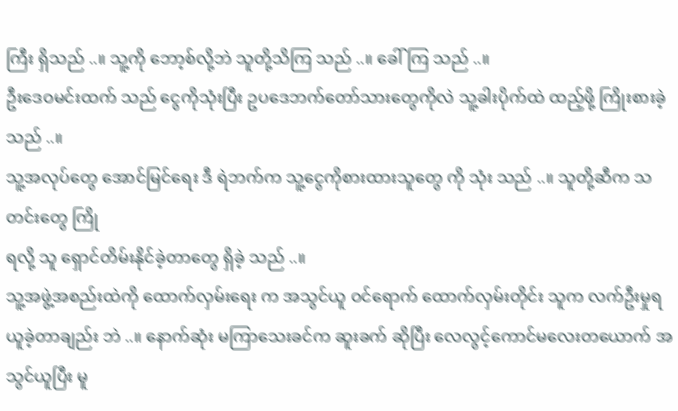ကြီး ရှိသည် ..။ သူ့ကို ဘော့စ်လို့ဘဲ သူတို့သိကြ သည် ..။ ခေါ်ကြ သည် ..။
ဦးဒေဝမင်းထက် သည် ငွေကိုသုံးပြီး ဥပဒေဘက်တော်သားတွေကိုလဲ သူ့ခါးပိုက်ထဲ ထည့်ဖို့ ကြိုးစားခဲ့ သည် ..။
သူ့အလုပ်တွေ အောင်မြင်ရေး ဒီ ရဲဘက်က သူ့ငွေကိုစားထားသူတွေ ကို သုံး သည် ..။ သူတို့ဆီက သတင်းတွေ ကြို
ရလို့ သူ ရှောင်တိမ်းနိုင်ခဲ့တာတွေ ရှိခဲ့ သည် ..။
သူ့အဖွဲ့အစည်းထဲကို ထောက်လှမ်းရေး က အသွင်ယူ ဝင်ရောက် ထောက်လှမ်းတိုင်း သူက လက်ဦးမှုရယူခဲ့တာချည်း ဘဲ ..။ နောက်ဆုံး မကြာသေးခင်က ဆူးခက် ဆိုပြီး လေလွင့်ကောင်မလေးတယောက် အသွင်ယူပြီး မူ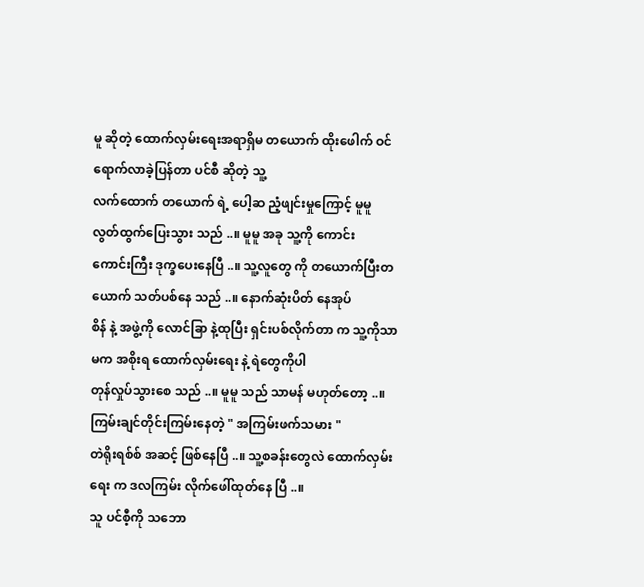မူ ဆိုတဲ့ ထောက်လှမ်းရေးအရာရှိမ တယောက် ထိုးဖေါက် ဝင်ရောက်လာခဲ့ပြန်တာ ပင်စီ ဆိုတဲ့ သူ့
လက်ထောက် တယောက် ရဲ့ ပေါ့ဆ ညံ့ဖျင်းမှုကြောင့် မူမူ လွတ်ထွက်ပြေးသွား သည် ..။ မူမူ အခု သူ့ကို ကောင်း
ကောင်းကြီး ဒုက္ခပေးနေပြီ ..။ သူ့လူတွေ ကို တယောက်ပြီးတယောက် သတ်ပစ်နေ သည် ..။ နောက်ဆုံးပိတ် နေအုပ်
စိန် နဲ့ အဖွဲ့ကို လောင်ခြာ နဲ့ထုပြီး ရှင်းပစ်လိုက်တာ က သူ့ကိုသာမက အစိုးရ ထောက်လှမ်းရေး နဲ့ ရဲတွေကိုပါ
တုန်လှုပ်သွားစေ သည် ..။ မူမူ သည် သာမန် မဟုတ်တော့ ..။ ကြမ်းချင်တိုင်းကြမ်းနေတဲ့ " အကြမ်းဖက်သမား "
တဲရိုးရစ်စ် အဆင့် ဖြစ်နေပြီ ..။ သူ့စခန်းတွေလဲ ထောက်လှမ်းရေး က ဒလကြမ်း လိုက်ဖေါ်ထုတ်နေ ပြီ ..။
သူ ပင်စီ့ကို သဘော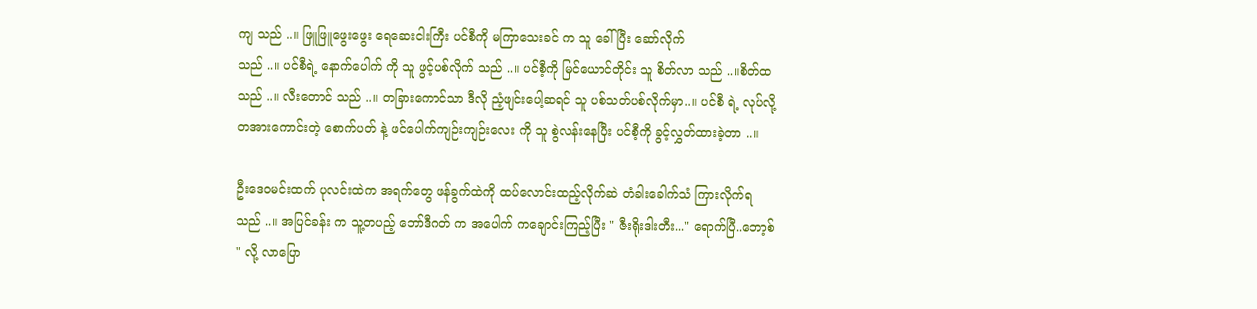ကျ သည် ..။ ဖြူဖြူဖွေးဖွေး ရေဆေးငါးကြီး ပင်စီကို မကြာသေးခင် က သူ ခေါ်ပြီး ဆော်လိုက်
သည် ..။ ပင်စီရဲ့ နောက်ပေါက် ကို သူ ဖွင့်ပစ်လိုက် သည် ..။ ပင်စီ့ကို မြင်ယောင်တိုင်း သူ စိတ်လာ သည် ..။စိတ်ထ
သည် ..။ လီးတောင် သည် ..။ တခြားကောင်သာ ဒီလို ညံ့ဖျင်းပေါ့ဆရင် သူ ပစ်သတ်ပစ်လိုက်မှာ..။ ပင်စီ ရဲ့ လုပ်လို့
တအားကောင်းတဲ့ စောက်ပတ် နဲ့ ဖင်ပေါက်ကျဉ်းကျဉ်းလေး ကို သူ စွဲလန်းနေပြီး ပင်စီ့ကို ခွင့်လွှတ်ထားခဲ့တာ ..။

ဦးဒေဝမင်းထက် ပုလင်းထဲက အရက်တွေ ဖန်ခွက်ထဲကို ထပ်လောင်းထည့်လိုက်ဆဲ တံခါးခေါက်သံ ကြားလိုက်ရ
သည် ..။ အပြင်ခန်း က သူ့တပည့် ဘော်ဒီဂတ် က အပေါက် ကချောင်းကြည့်ပြီး " ဇီးရိုးဒါးတီး..." ရောက်ပြီ..ဘော့စ်
" လို့ လာပြော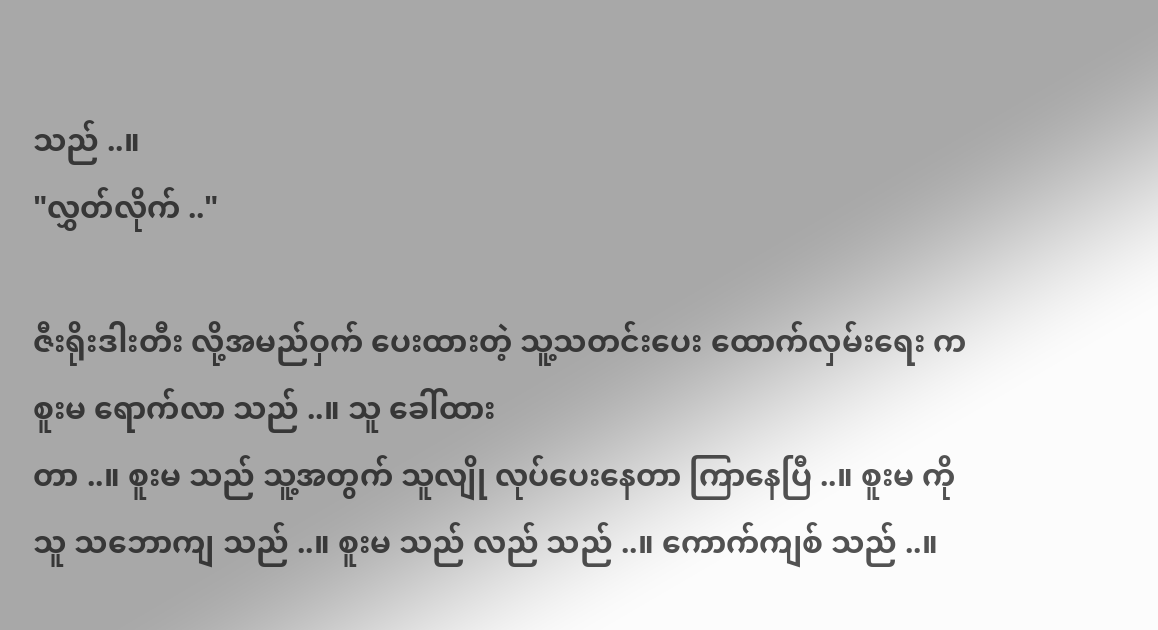သည် ..။
"လွှတ်လိုက် .."

ဇီးရိုးဒါးတီး လို့အမည်ဝှက် ပေးထားတဲ့ သူ့သတင်းပေး ထောက်လှမ်းရေး က စူးမ ရောက်လာ သည် ..။ သူ ခေါ်ထား
တာ ..။ စူးမ သည် သူ့အတွက် သူလျို လုပ်ပေးနေတာ ကြာနေပြီ ..။ စူးမ ကို သူ သဘောကျ သည် ..။ စူးမ သည် လည် သည် ..။ ကောက်ကျစ် သည် ..။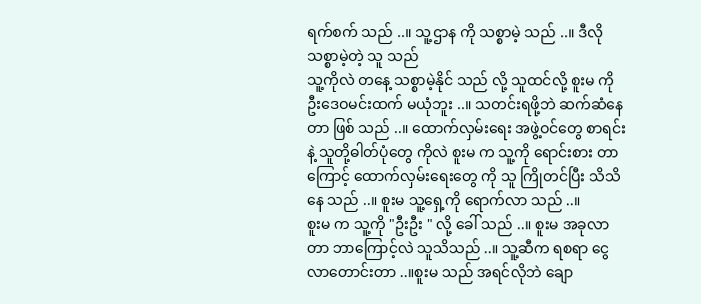ရက်စက် သည် ..။ သူ့ဌာန ကို သစ္စာမဲ့ သည် ..။ ဒီလို သစ္စာမဲ့တဲ့ သူ သည်
သူ့ကိုလဲ တနေ့ သစ္စာမဲ့နိုင် သည် လို့ သူထင်လို့ စူးမ ကို ဦးဒေဝမင်းထက် မယုံဘူး ..။ သတင်းရဖို့ဘဲ ဆက်ဆံနေ
တာ ဖြစ် သည် ..။ ထောက်လှမ်းရေး အဖွဲ့ဝင်တွေ စာရင်း နဲ့ သူတို့ဓါတ်ပုံတွေ ကိုလဲ စူးမ က သူ့ကို ရောင်းစား တာ
ကြောင့် ထောက်လှမ်းရေးတွေ ကို သူ ကြိုတင်ပြီး သိသိနေ သည် ..။ စူးမ သူ့ရှေ့ကို ရောက်လာ သည် ..။
စူးမ က သူ့ကို "ဦးဦး " လို့ ခေါ် သည် ..။ စူးမ အခုလာတာ ဘာကြောင့်လဲ သူသိသည် ..။ သူ့ဆီက ရစရာ ငွေလာတောင်းတာ ..။စူးမ သည် အရင်လိုဘဲ ချော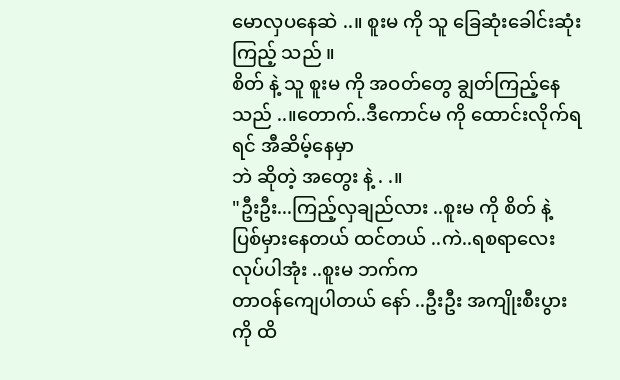မောလှပနေဆဲ ..။ စူးမ ကို သူ ခြေဆုံးခေါင်းဆုံး ကြည့် သည် ။
စိတ် နဲ့ သူ စူးမ ကို အဝတ်တွေ ချွတ်ကြည့်နေ သည် ..။တောက်..ဒီကောင်မ ကို ထောင်းလိုက်ရရင် အီဆိမ့်နေမှာ
ဘဲ ဆိုတဲ့ အတွေး နဲ့ . .။
"ဦးဦး...ကြည့်လှချည်လား ..စူးမ ကို စိတ် နဲ့ ပြစ်မှားနေတယ် ထင်တယ် ..ကဲ..ရစရာလေး လုပ်ပါအုံး ..စူးမ ဘက်က
တာဝန်ကျေပါတယ် နော် ..ဦးဦး အကျိုးစီးပွား ကို ထိ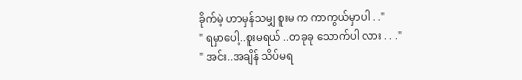ခိုက်မဲ့ ဟာမှန်သမျှ စူးမ က ကာကွယ်မှာပါ . ."
" ရမှာပေါ့..စူးမရယ် ..တခုခု သောက်ပါ လား . . ."
" အင်း..အချိန် သိပ်မရ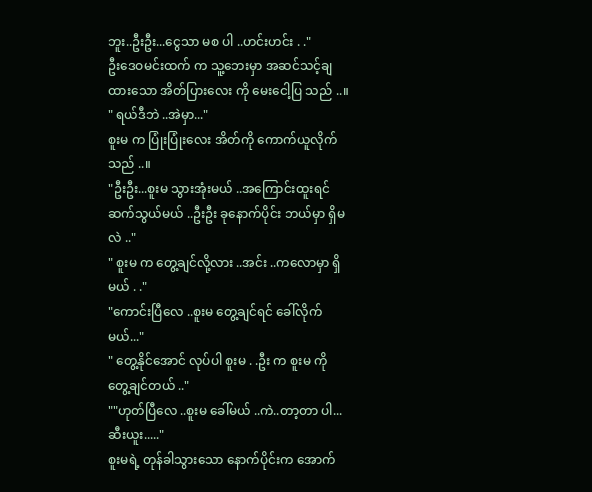ဘူး..ဦးဦး...ငွေသာ မစ ပါ ..ဟင်းဟင်း . ."
ဦးဒေဝမင်းထက် က သူ့ဘေးမှာ အဆင်သင့်ချထားသော အိတ်ပြားလေး ကို မေးငေါ့ပြ သည် ..။
" ရယ်ဒီဘဲ ..အဲမှာ..."
စူးမ က ပြုံးပြုံးလေး အိတ်ကို ကောက်ယူလိုက် သည် ..။
"ဦးဦး...စူးမ သွားအုံးမယ် ..အကြောင်းထူးရင် ဆက်သွယ်မယ် ..ဦးဦး ခုနောက်ပိုင်း ဘယ်မှာ ရှိမလဲ .."
" စူးမ က တွေ့ချင်လို့လား ..အင်း ..ကလောမှာ ရှိမယ် . ."
"ကောင်းပြီလေ ..စူးမ တွေ့ချင်ရင် ခေါ်လိုက်မယ်..."
" တွေ့နိုင်အောင် လုပ်ပါ စူးမ . .ဦး က စူးမ ကို တွေ့ချင်တယ် .."
""ဟုတ်ပြီလေ ..စူးမ ခေါ်မယ် ..ကဲ..တာ့တာ ပါ...ဆီးယူး....."
စူးမရဲ့ တုန်ခါသွားသော နောက်ပိုင်းက အောက်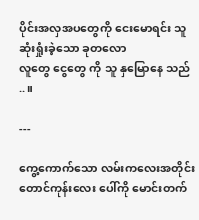ပိုင်းအလှအပတွေကို ငေးမောရင်း သူ ဆုံးရှုံးခဲ့သော ခုတလော
လူတွေ ငွေတွေ ကို သူ နှမြောနေ သည် ..။

---

ကွေ့ကောက်သော လမ်းကလေးအတိုင်း တောင်ကုန်းလေး ပေါ်ကို မောင်းတက်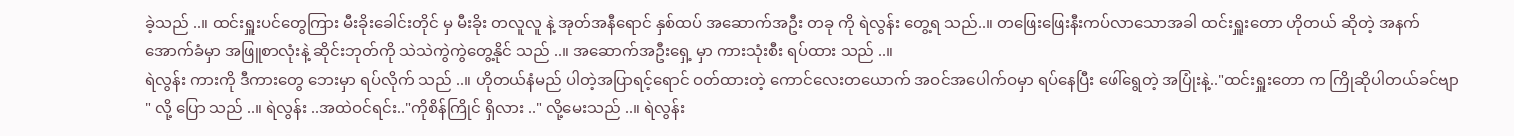ခဲ့သည် ..။ ထင်းရှူးပင်တွေကြား မီးခိုးခေါင်းတိုင် မှ မီးခိုး တလူလူ နဲ့ အုတ်အနီရောင် နှစ်ထပ် အဆောက်အဦး တခု ကို ရဲလွန်း တွေ့ရ သည်..။ တဖြေးဖြေးနီးကပ်လာသောအခါ ထင်းရှူးတော ဟိုတယ် ဆိုတဲ့ အနက်အောက်ခံမှာ အဖြူစာလုံးနဲ့ ဆိုင်းဘုတ်ကို သဲသဲကွဲကွဲတွေ့နိုင် သည် ..။ အဆောက်အဦးရှေ့ မှာ ကားသုံးစီး ရပ်ထား သည် ..။
ရဲလွန်း ကားကို ဒီကားတွေ ဘေးမှာ ရပ်လိုက် သည် ..။ ဟိုတယ်နံမည် ပါတဲ့အပြာရင့်ရောင် ဝတ်ထားတဲ့ ကောင်လေးတယောက် အဝင်အပေါက်ဝမှာ ရပ်နေပြီး ဖေါ်ရွေတဲ့ အပြုံးနဲ့.."ထင်းရှူးတော က ကြိုဆိုပါတယ်ခင်ဗျာ " လို့ ပြော သည် ..။ ရဲလွန်း ..အထဲဝင်ရင်း.."ကိုစိန်ကြိုင် ရှိလား .." လို့မေးသည် ..။ ရဲလွန်း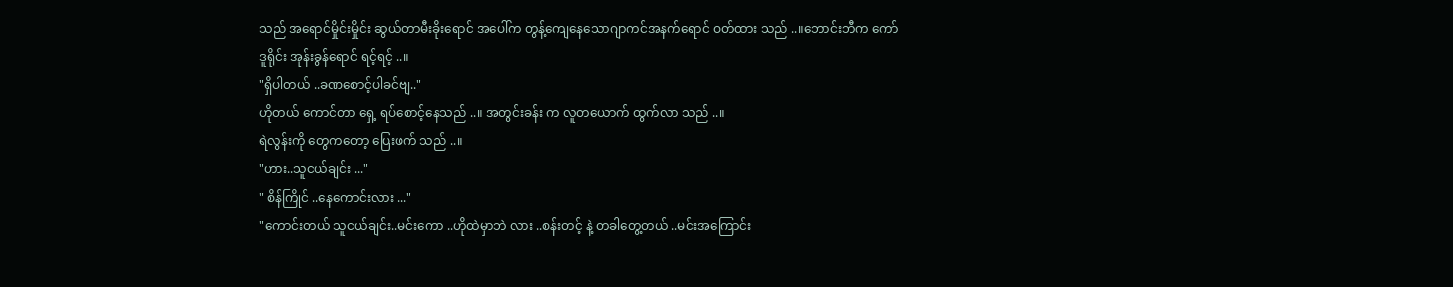သည် အရောင်မှိုင်းမှိုင်း ဆွယ်တာမီးခိုးရောင် အပေါ်က တွန့်ကျေနေသောဂျာကင်အနက်ရောင် ဝတ်ထား သည် ..။ဘောင်းဘီက ကော်ဒူရိုင်း အုန်းခွန်ရောင် ရင့်ရင့် ..။
"ရှိပါတယ် ..ခဏစောင့်ပါခင်ဗျ.."
ဟိုတယ် ကောင်တာ ရှေ့ ရပ်စောင့်နေသည် ..။ အတွင်းခန်း က လူတယောက် ထွက်လာ သည် ..။
ရဲလွန်းကို တွေကတော့ ပြေးဖက် သည် ..။
"ဟား..သူငယ်ချင်း ..."
" စိန်ကြိုင် ..နေကောင်းလား ..."
"ကောင်းတယ် သူငယ်ချင်း..မင်းကော ..ဟိုထဲမှာဘဲ လား ..စန်းတင့် နဲ့ တခါတွေ့တယ် ..မင်းအကြောင်း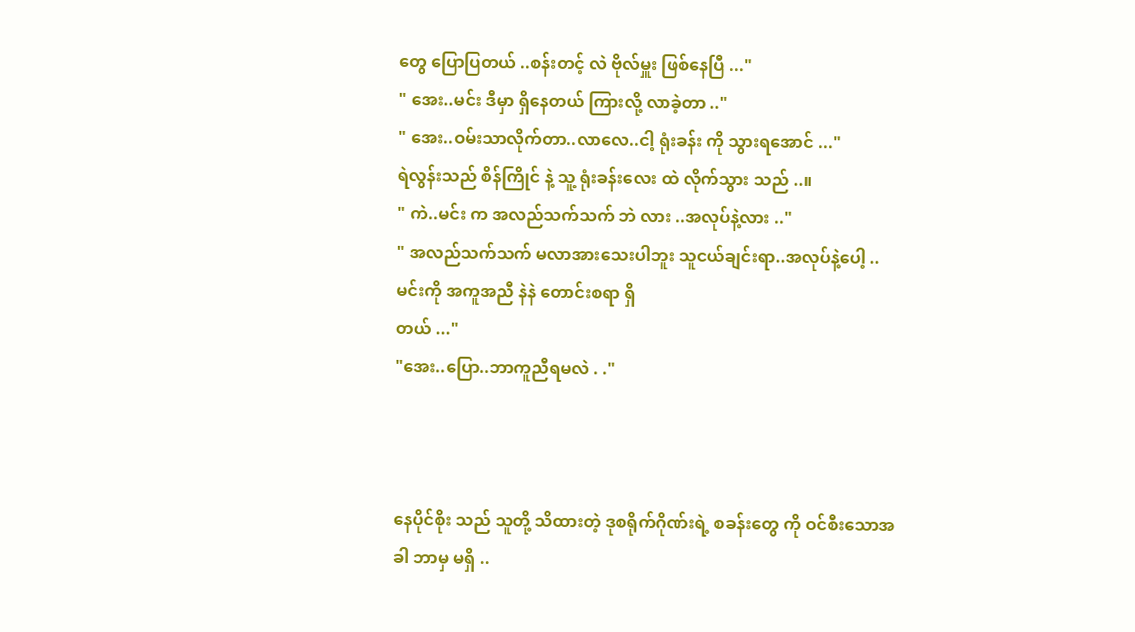တွေ ပြောပြတယ် ..စန်းတင့် လဲ ဗိုလ်မှူး ဖြစ်နေပြီ ..."
" အေး..မင်း ဒီမှာ ရှိနေတယ် ကြားလို့ လာခဲ့တာ .."
" အေး..ဝမ်းသာလိုက်တာ..လာလေ..ငါ့ ရုံးခန်း ကို သွားရအောင် ..."
ရဲလွန်းသည် စိန်ကြိုင် နဲ့ သူ့ ရုံးခန်းလေး ထဲ လိုက်သွား သည် ..။
" ကဲ..မင်း က အလည်သက်သက် ဘဲ လား ..အလုပ်နဲ့လား .."
" အလည်သက်သက် မလာအားသေးပါဘူး သူငယ်ချင်းရာ..အလုပ်နဲ့ပေါ့ ..မင်းကို အကူအညီ နဲနဲ တောင်းစရာ ရှိ
တယ် ..."
"အေး..ပြော..ဘာကူညီရမလဲ . ."



နေပိုင်စိုး သည် သူတို့ သိထားတဲ့ ဒုစရိုက်ဂိုဏ်းရဲ့ စခန်းတွေ ကို ဝင်စီးသောအခါ ဘာမှ မရှိ ..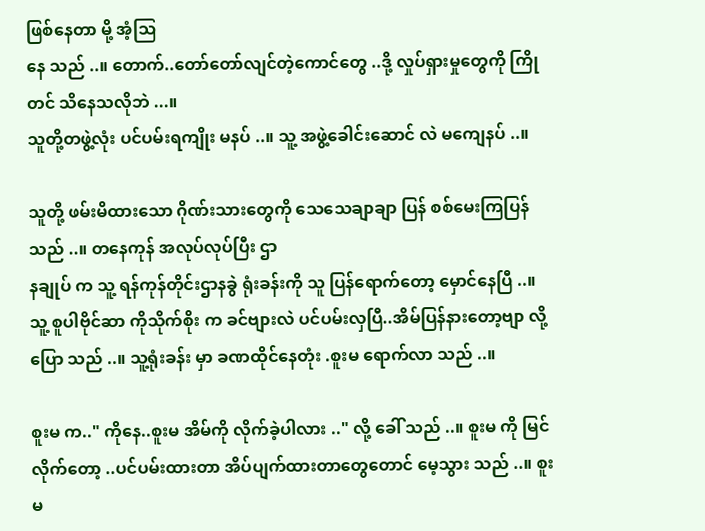ဖြစ်နေတာ မို့ အံ့ဩ
နေ သည် ..။ တောက်..တော်တော်လျင်တဲ့ကောင်တွေ ..ဒို့ လှုပ်ရှားမှုတွေကို ကြိုတင် သိနေသလိုဘဲ ...။
သူတို့တဖွဲ့လုံး ပင်ပမ်းရကျိုး မနပ် ..။ သူ့ အဖွဲ့ခေါင်းဆောင် လဲ မကျေနပ် ..။

သူတို့ ဖမ်းမိထားသော ဂိုဏ်းသားတွေကို သေသေချာချာ ပြန် စစ်မေးကြပြန် သည် ..။ တနေကုန် အလုပ်လုပ်ပြီး ဌာ
နချုပ် က သူ့ ရန်ကုန်တိုင်းဌာနခွဲ ရုံးခန်းကို သူ ပြန်ရောက်တော့ မှောင်နေပြီ ..။ သူ့ စူပါဗိုင်ဆာ ကိုသိုက်စိုး က ခင်ဗျားလဲ ပင်ပမ်းလှပြီ..အိမ်ပြန်နားတော့ဗျာ လို့ ပြော သည် ..။ သူ့ရုံးခန်း မှာ ခဏထိုင်နေတုံး .စူးမ ရောက်လာ သည် ..။

စူးမ က.." ကိုနေ..စူးမ အိမ်ကို လိုက်ခဲ့ပါလား .." လို့ ခေါ် သည် ..။ စူးမ ကို မြင်လိုက်တော့ ..ပင်ပမ်းထားတာ အိပ်ပျက်ထားတာတွေတောင် မေ့သွား သည် ..။ စူးမ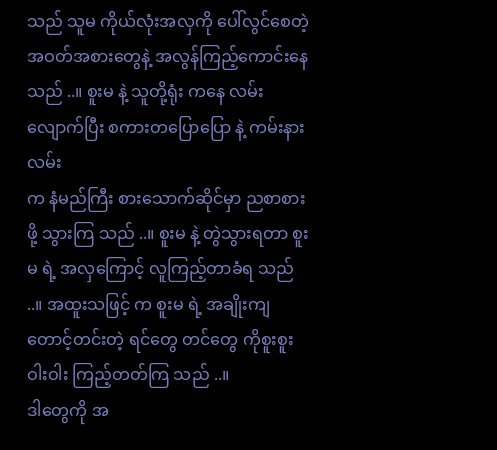သည် သူမ ကိုယ်လုံးအလှကို ပေါ်လွင်စေတဲ့ အဝတ်အစားတွေနဲ့ အလွန်ကြည့်ကောင်းနေ သည် ..။ စူးမ နဲ့ သူတို့ရုံး ကနေ လမ်းလျောက်ပြီး စကားတပြောပြော နဲ့ ကမ်းနားလမ်း
က နံမည်ကြီး စားသောက်ဆိုင်မှာ ညစာစားဖို့ သွားကြ သည် ..။ စူးမ နဲ့ တွဲသွားရတာ စူးမ ရဲ့ အလှကြောင့် လူကြည့်တာခံရ သည် ..။ အထူးသဖြင့် က စူးမ ရဲ့ အချိုးကျ တောင့်တင်းတဲ့ ရင်တွေ တင်တွေ ကိုစူးစူးဝါးဝါး ကြည့်တတ်ကြ သည် ..။
ဒါတွေကို အ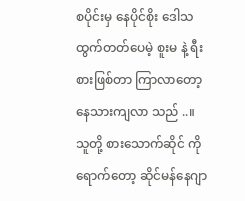စပိုင်းမှ နေပိုင်စိုး ဒေါသထွက်တတ်ပေမဲ့ စူးမ နဲ့ ရီးစားဖြစ်တာ ကြာလာတော့ နေသားကျလာ သည် ..။ သူတို့ စားသောက်ဆိုင် ကို ရောက်တော့ ဆိုင်မန်နေဂျာ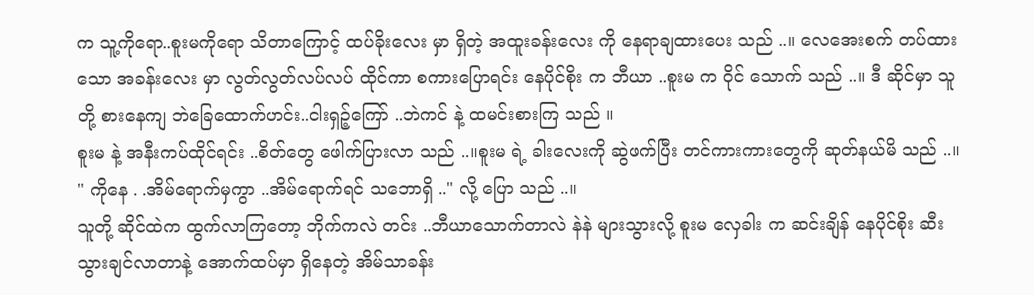က သူ့ကိုရော..စူးမကိုရော သိတာကြောင့် ထပ်ခိုးလေး မှာ ရှိတဲ့ အထူးခန်းလေး ကို နေရာချထားပေး သည် ..။ လေအေးစက် တပ်ထားသော အခန်းလေး မှာ လွတ်လွတ်လပ်လပ် ထိုင်ကာ စကားပြောရင်း နေပိုင်စိုး က ဘီယာ ..စူးမ က ဝိုင် သောက် သည် ..။ ဒီ ဆိုင်မှာ သူတို့ စားနေကျ ဘဲခြေထောက်ဟင်း..ငါးရှဉ့်ကြော် ..ဘဲကင် နဲ့ ထမင်းစားကြ သည် ။
စူးမ နဲ့ အနီးကပ်ထိုင်ရင်း ..စိတ်တွေ ဖေါက်ပြားလာ သည် ..။စူးမ ရဲ့ ခါးလေးကို ဆွဲဖက်ပြီး တင်ကားကားတွေကို ဆုတ်နယ်မိ သည် ..။ " ကိုနေ . .အိမ်ရောက်မှကွာ ..အိမ်ရောက်ရင် သဘောရှိ .." လို့ ပြော သည် ..။
သူတို့ ဆိုင်ထဲက ထွက်လာကြတော့ ဘိုက်ကလဲ တင်း ..ဘီယာသောက်တာလဲ နဲနဲ များသွားလို့ စူးမ လှေခါး က ဆင်းချိန် နေပိုင်စိုး ဆီးသွားချင်လာတာနဲ့ အောက်ထပ်မှာ ရှိနေတဲ့ အိမ်သာခန်း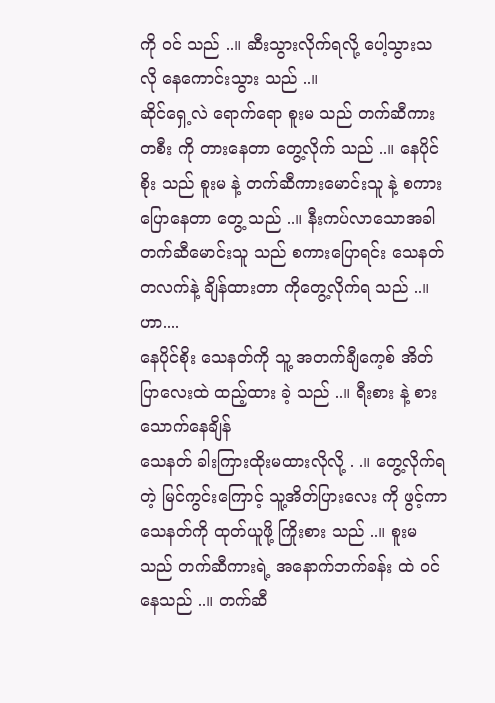ကို ဝင် သည် ..။ ဆီးသွားလိုက်ရလို့ ပေါ့သွားသလို နေကောင်းသွား သည် ..။
ဆိုင်ရှေ့လဲ ရောက်ရော စူးမ သည် တက်ဆီကားတစီး ကို တားနေတာ တွေ့လိုက် သည် ..။ နေပိုင်စိုး သည် စူးမ နဲ့ တက်ဆီကားမောင်းသူ နဲ့ စကားပြောနေတာ တွေ့ သည် ..။ နီးကပ်လာသောအခါ တက်ဆီမောင်းသူ သည် စကားပြောရင်း သေနတ်တလက်နဲ့ ချိန်ထားတာ ကိုတွေ့လိုက်ရ သည် ..။
ဟာ....
နေပိုင်စိုး သေနတ်ကို သူ့ အတက်ချီကေ့စ် အိတ်ပြာလေးထဲ ထည့်ထား ခဲ့ သည် ..။ ရီးစား နဲ့ စားသောက်နေချိန်
သေနတ် ခါးကြားထိုးမထားလိုလို့ . .။ တွေ့လိုက်ရတဲ့ မြင်ကွင်းကြောင့် သူ့အိတ်ပြားလေး ကို ဖွင့်ကာ
သေနတ်ကို ထုတ်ယူဖို့ ကြိုးစား သည် ..။ စူးမ သည် တက်ဆီကားရဲ့ အနောက်ဘက်ခန်း ထဲ ဝင်နေသည် ..။ တက်ဆီ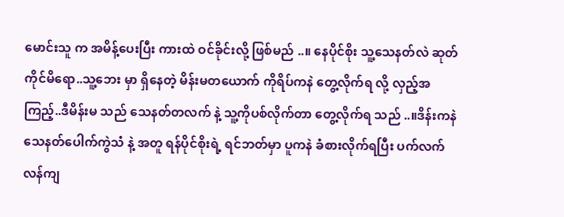မောင်းသူ က အမိန့်ပေးပြီး ကားထဲ ဝင်ခိုင်းလို့ ဖြစ်မည် ..။ နေပိုင်စိုး သူ့သေနတ်လဲ ဆုတ်ကိုင်မိရော..သူ့ဘေး မှာ ရှိနေတဲ့ မိန်းမတယောက် ကိုရိပ်ကနဲ တွေ့လိုက်ရ လို့ လှည့်အကြည့်..ဒီမိန်းမ သည် သေနတ်တလက် နဲ့ သူ့ကိုပစ်လိုက်တာ တွေ့လိုက်ရ သည် ..။ဒိန်းကနဲ သေနတ်ပေါက်ကွဲသံ နဲ့ အတူ ရန်ပိုင်စိုးရဲ့ ရင်ဘတ်မှာ ပူကနဲ ခံစားလိုက်ရပြီး ပက်လက်လန်ကျ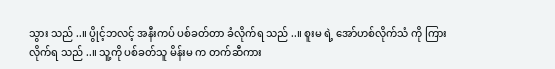သွား သည် ..။ ပွိုင့်ဘလင့် အနီးကပ် ပစ်ခတ်တာ ခံလိုက်ရ သည် ..။ စူးမ ရဲ့ အော်ဟစ်လိုက်သံ ကို ကြားလိုက်ရ သည် ..။ သူ့ကို ပစ်ခတ်သူ မိန်းမ က တက်ဆီကား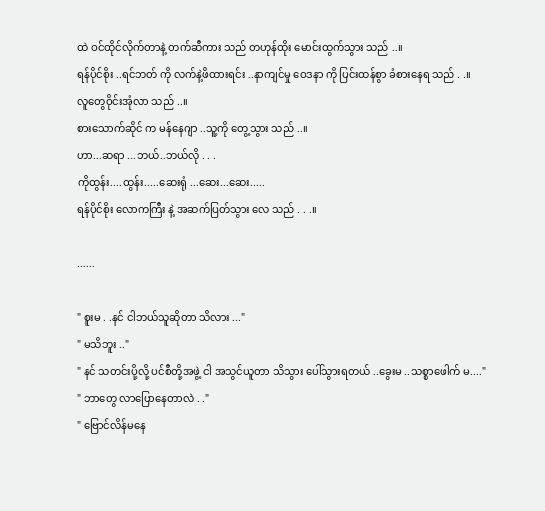ထဲ ဝင်ထိုင်လိုက်တာနဲ့ တက်ဆီကား သည် တဟုန်ထိုး မောင်းထွက်သွား သည် ..။
ရန်ပိုင်စိုး ..ရင်ဘတ် ကို လက်နဲ့ဖိထားရင်း ..နာကျင်မှု ဝေဒနာ ကို ပြင်းထန်စွာ ခံစားနေရ သည် . .။
လူတွေဝိုင်းအုံလာ သည် ..။
စားသောက်ဆိုင် က မန်နေဂျာ ..သူ့ကို တွေ့သွား သည် ..။
ဟာ...ဆရာ ...ဘယ်..ဘယ်လို . . .
ကိုထွန်း....ထွန်း.....ဆေးရုံ ...ဆေး...ဆေး.....
ရန်ပိုင်စိုး လောကကြီး နဲ့ အဆက်ပြတ်သွား လေ သည် . . .။

......

" စူးမ . .နင် ငါဘယ်သူဆိုတာ သိလား ..."
" မသိဘူး .."
" နင် သတင်းပို့လို့ ပင်စီတို့အဖွဲ့ ငါ အသွင်ယူတာ သိသွား ပေါ်သွားရတယ် ..ခွေးမ ..သစ္စာဖေါက် မ...."
" ဘာတွေ လာပြောနေတာလဲ . ."
" ဗြောင်လိန်မနေ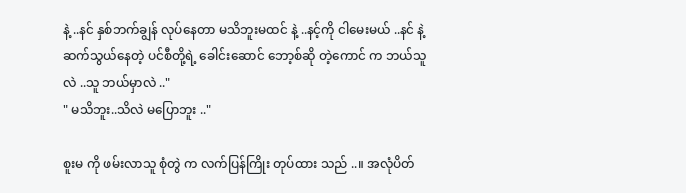နဲ့ ..နင် နှစ်ဘက်ချွန် လုပ်နေတာ မသိဘူးမထင် နဲ့ ..နင့်ကို ငါမေးမယ် ..နင် နဲ့ဆက်သွယ်နေတဲ့ ပင်စီတို့ရဲ့ ခေါင်းဆောင် ဘော့စ်ဆို တဲ့ကောင် က ဘယ်သူလဲ ..သူ ဘယ်မှာလဲ .."
" မသိဘူး..သိလဲ မပြောဘူး .."

စူးမ ကို ဖမ်းလာသူ စုံတွဲ က လက်ပြန်ကြိုး တုပ်ထား သည် ..။ အလုံပိတ်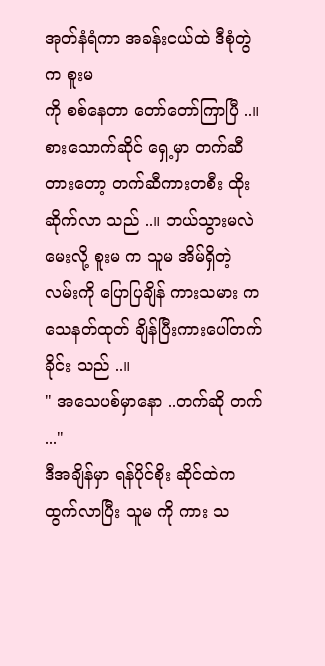အုတ်နံရံကာ အခန်းငယ်ထဲ ဒီစုံတွဲက စူးမ
ကို စစ်နေတာ တော်တော်ကြာပြီ ..။ စားသောက်ဆိုင် ရှေ့မှာ တက်ဆီတားတော့ တက်ဆီကားတစီး ထိုးဆိုက်လာ သည် ..။ ဘယ်သွားမလဲ မေးလို့ စူးမ က သူမ အိမ်ရှိတဲ့ လမ်းကို ပြောပြချိန် ကားသမား က သေနတ်ထုတ် ချိန်ပြီးကားပေါ်တက်ခိုင်း သည် ..။
" အသေပစ်မှာနော ..တက်ဆို တက် ..."
ဒီအချိန်မှာ ရန်ပိုင်စိုး ဆိုင်ထဲက ထွက်လာပြီး သူမ ကို ကား သ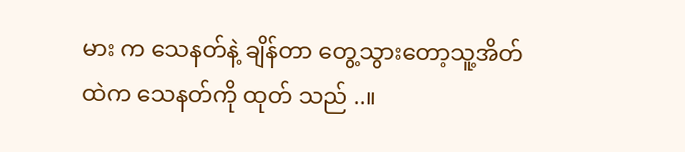မား က သေနတ်နဲ့ ချိန်တာ တွေ့သွားတော့သူ့အိတ်
ထဲက သေနတ်ကို ထုတ် သည် ..။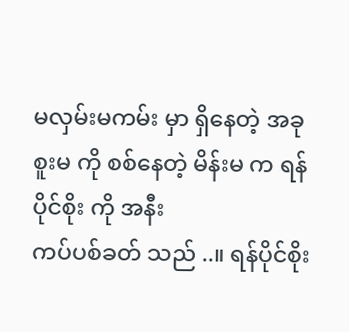မလှမ်းမကမ်း မှာ ရှိနေတဲ့ အခု စူးမ ကို စစ်နေတဲ့ မိန်းမ က ရန်ပိုင်စိုး ကို အနီး
ကပ်ပစ်ခတ် သည် ..။ ရန်ပိုင်စိုး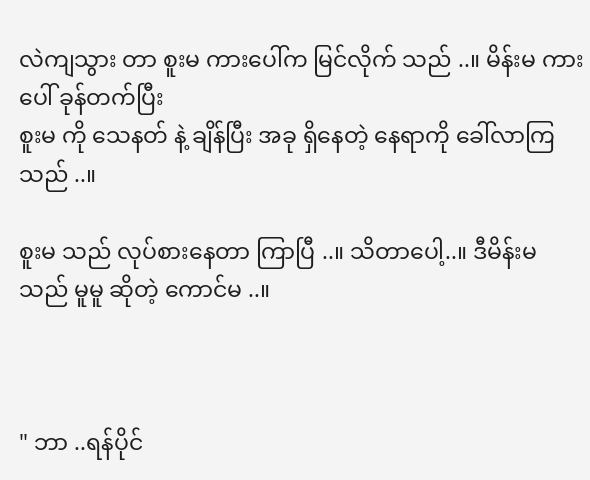လဲကျသွား တာ စူးမ ကားပေါ်က မြင်လိုက် သည် ..။ မိန်းမ ကားပေါ် ခုန်တက်ပြီး
စူးမ ကို သေနတ် နဲ့ ချိန်ပြီး အခု ရှိနေတဲ့ နေရာကို ခေါ်လာကြ သည် ..။

စူးမ သည် လုပ်စားနေတာ ကြာပြီ ..။ သိတာပေါ့..။ ဒီမိန်းမ သည် မူမူ ဆိုတဲ့ ကောင်မ ..။



" ဘာ ..ရန်ပိုင်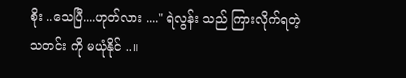စိုး ..သေပြီ....ဟုတ်လား ...." ရဲလွန်း သည် ကြားလိုက်ရတဲ့ သတင်း ကို မယုံနိုင် ..။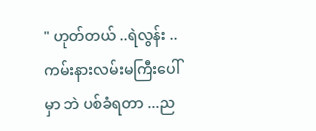" ဟုတ်တယ် ..ရဲလွန်း ..ကမ်းနားလမ်းမကြီးပေါ်မှာ ဘဲ ပစ်ခံရတာ ...ည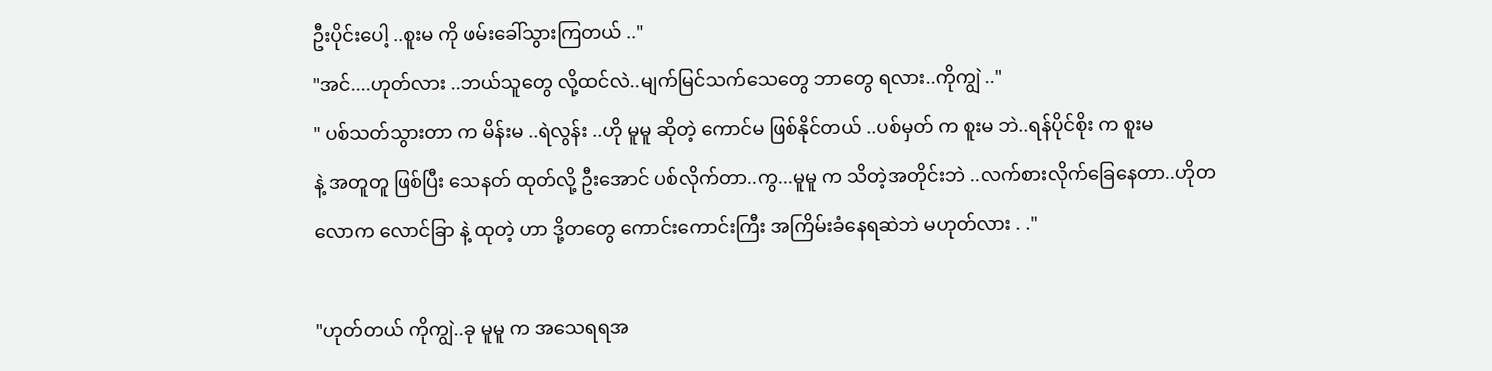ဦးပိုင်းပေါ့ ..စူးမ ကို ဖမ်းခေါ်သွားကြတယ် .."
"အင်....ဟုတ်လား ..ဘယ်သူတွေ လို့ထင်လဲ..မျက်မြင်သက်သေတွေ ဘာတွေ ရလား..ကိုကျွဲ .."
" ပစ်သတ်သွားတာ က မိန်းမ ..ရဲလွန်း ..ဟို မူမူ ဆိုတဲ့ ကောင်မ ဖြစ်နိုင်တယ် ..ပစ်မှတ် က စူးမ ဘဲ..ရန်ပိုင်စိုး က စူးမ
နဲ့ အတူတူ ဖြစ်ပြီး သေနတ် ထုတ်လို့ ဦးအောင် ပစ်လိုက်တာ..ကွ...မူမူ က သိတဲ့အတိုင်းဘဲ ..လက်စားလိုက်ခြေနေတာ..ဟိုတလောက လောင်ခြာ နဲ့ ထုတဲ့ ဟာ ဒို့တတွေ ကောင်းကောင်းကြီး အကြိမ်းခံနေရဆဲဘဲ မဟုတ်လား . ."

"ဟုတ်တယ် ကိုကျွဲ..ခု မူမူ က အသေရရအ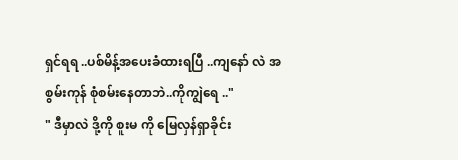ရှင်ရရ ..ပစ်မိန့်အပေးခံထားရပြီ ..ကျနော် လဲ အစွမ်းကုန် စုံစမ်းနေတာဘဲ..ကိုကျွဲရေ .."
" ဒီမှာလဲ ဒို့ကို စူးမ ကို မြေလှန်ရှာခိုင်း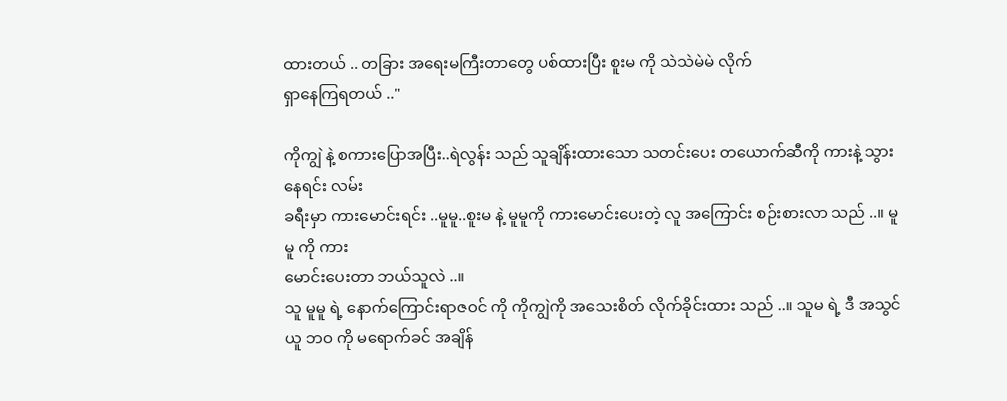ထားတယ် .. တခြား အရေးမကြီးတာတွေ ပစ်ထားပြီး စူးမ ကို သဲသဲမဲမဲ လိုက်
ရှာနေကြရတယ် .."

ကိုကျွဲ နဲ့ စကားပြောအပြီး..ရဲလွန်း သည် သူချိန်းထားသော သတင်းပေး တယောက်ဆီကို ကားနဲ့ သွားနေရင်း လမ်း
ခရီးမှာ ကားမောင်းရင်း ..မူမူ..စူးမ နဲ့ မူမူကို ကားမောင်းပေးတဲ့ လူ အကြောင်း စဉ်းစားလာ သည် ..။ မူမူ ကို ကား
မောင်းပေးတာ ဘယ်သူလဲ ..။
သူ မူမူ ရဲ့ နောက်ကြောင်းရာဇဝင် ကို ကိုကျွဲကို အသေးစိတ် လိုက်ခိုင်းထား သည် ..။ သူမ ရဲ့ ဒီ အသွင်ယူ ဘဝ ကို မရောက်ခင် အချိန်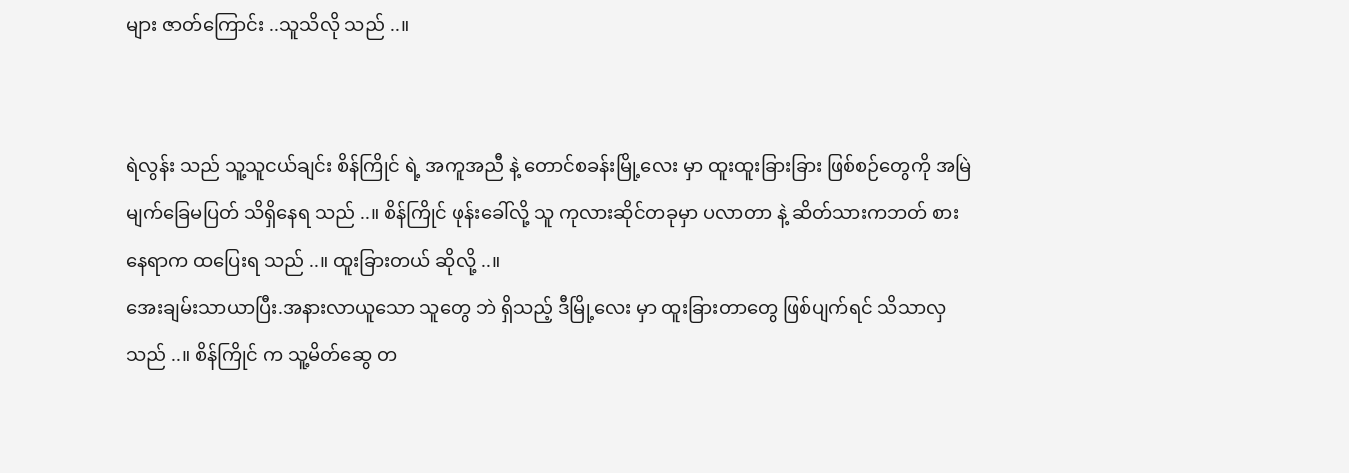များ ဇာတ်ကြောင်း ..သူသိလို သည် ..။


ရဲလွန်း သည် သူ့သူငယ်ချင်း စိန်ကြိုင် ရဲ့ အကူအညီ နဲ့ တောင်စခန်းမြို့လေး မှာ ထူးထူးခြားခြား ဖြစ်စဉ်တွေကို အမြဲ
မျက်ခြေမပြတ် သိရှိနေရ သည် ..။ စိန်ကြိုင် ဖုန်းခေါ်လို့ သူ ကုလားဆိုင်တခုမှာ ပလာတာ နဲ့ ဆိတ်သားကဘတ် စား
နေရာက ထပြေးရ သည် ..။ ထူးခြားတယ် ဆိုလို့ ..။
အေးချမ်းသာယာပြီး.အနားလာယူသော သူတွေ ဘဲ ရှိသည့် ဒီမြို့လေး မှာ ထူးခြားတာတွေ ဖြစ်ပျက်ရင် သိသာလှ
သည် ..။ စိန်ကြိုင် က သူ့မိတ်ဆွေ တ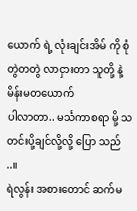ယောက် ရဲ့ လုံးချင်းအိမ် ကို စုံတွဲတတွဲ လာငှားတာ သူတို့ နဲ့ မိန်းမတယောက်
ပါလာတာ.. မင်္သကာစရာ မို့ သတင်းပို့ချင်လို့လို့ ပြော သည် ..။
ရဲလွန်း အစားတောင် ဆက်မ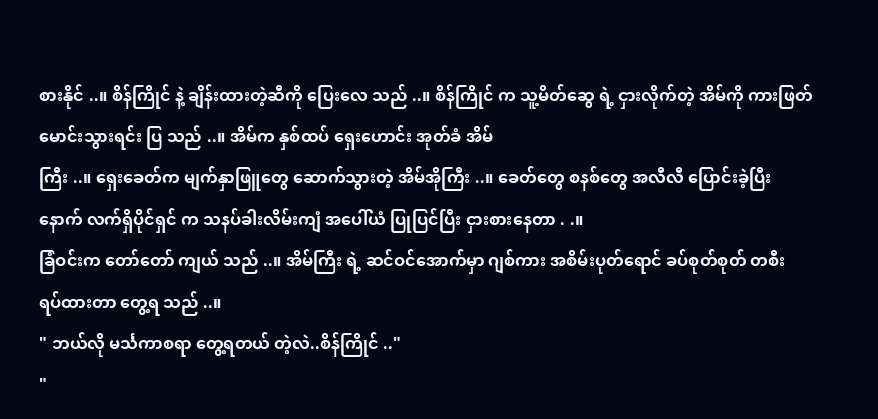စားနိုင် ..။ စိန်ကြိုင် နဲ့ ချိန်းထားတဲ့ဆီကို ပြေးလေ သည် ..။ စိန်ကြိုင် က သူ့မိတ်ဆွေ ရဲ့ ငှားလိုက်တဲ့ အိမ်ကို ကားဖြတ်မောင်းသွားရင်း ပြ သည် ..။ အိမ်က နှစ်ထပ် ရှေးဟောင်း အုတ်ခံ အိမ်
ကြီး ..။ ရှေးခေတ်က မျက်နှာဖြူတွေ ဆောက်သွားတဲ့ အိမ်အိုကြီး ..။ ခေတ်တွေ စနစ်တွေ အလီလီ ပြောင်းခဲ့ပြီး
နောက် လက်ရှိပိုင်ရှင် က သနပ်ခါးလိမ်းကျံ အပေါ်ယံ ပြုပြင်ပြီး ငှားစားနေတာ . .။
ခြံဝင်းက တော်တော် ကျယ် သည် ..။ အိမ်ကြီး ရဲ့ ဆင်ဝင်အောက်မှာ ဂျစ်ကား အစိမ်းပုတ်ရောင် ခပ်စုတ်စုတ် တစီး
ရပ်ထားတာ တွေ့ရ သည် ..။
" ဘယ်လို မင်္သကာစရာ တွေ့ရတယ် တဲ့လဲ..စိန်ကြိုင် .."
"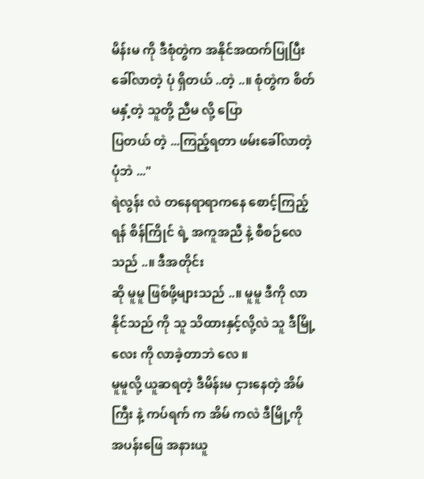မိန်းမ ကို ဒီစုံတွဲက အနိုင်အထက်ပြုပြီး ခေါ်လာတဲ့ ပုံ ရှိတယ် ..တဲ့ ..။ စုံတွဲက စိတ်မနှံ့တဲ့ သူတို့ ညီမ လို့ ပြော
ပြတယ် တဲ့ ...ကြည့်ရတာ ဖမ်းခေါ်လာတဲ့ ပုံဘဲ ..."
ရဲလွန်း လဲ တနေရာရာကနေ စောင့်ကြည့်ရန် စိန်ကြိုင် ရဲ့ အကူအညီ နဲ့ စီစဉ်လေ သည် ..။ ဒီအတိုင်း
ဆို မူမူ ဖြစ်ဖို့များသည် ..။ မူမူ ဒီကို လာနိုင်သည် ကို သူ သိထားနှင့်လို့လဲ သူ ဒီမြို့လေး ကို လာခဲ့တာဘဲ လေ ။
မူမူလို့ ယူဆရတဲ့ ဒီမိန်းမ ငှားနေတဲ့ အိမ်ကြီး နဲ့ ကပ်ရက် က အိမ် ကလဲ ဒီမြို့ကို အပန်းဖြေ အနားယူ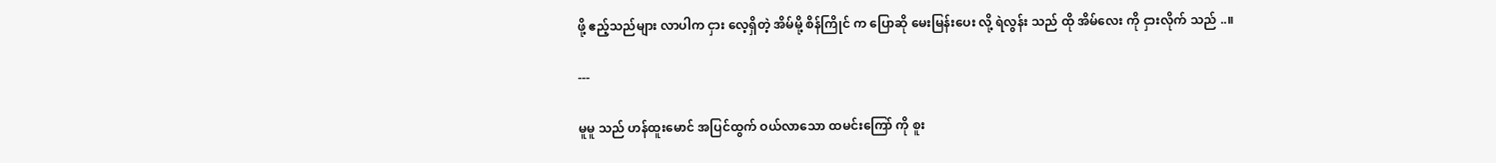ဖို့ ဧည့်သည်များ လာပါက ငှား လေ့ရှိတဲ့ အိမ်မို့ စိန်ကြိုင် က ပြောဆို မေးမြန်းပေး လို့ ရဲလွန်း သည် ထို အိမ်လေး ကို ငှားလိုက် သည် ..။

---

မူမူ သည် ဟန်ထူးမောင် အပြင်ထွက် ဝယ်လာသော ထမင်းကြော် ကို စူး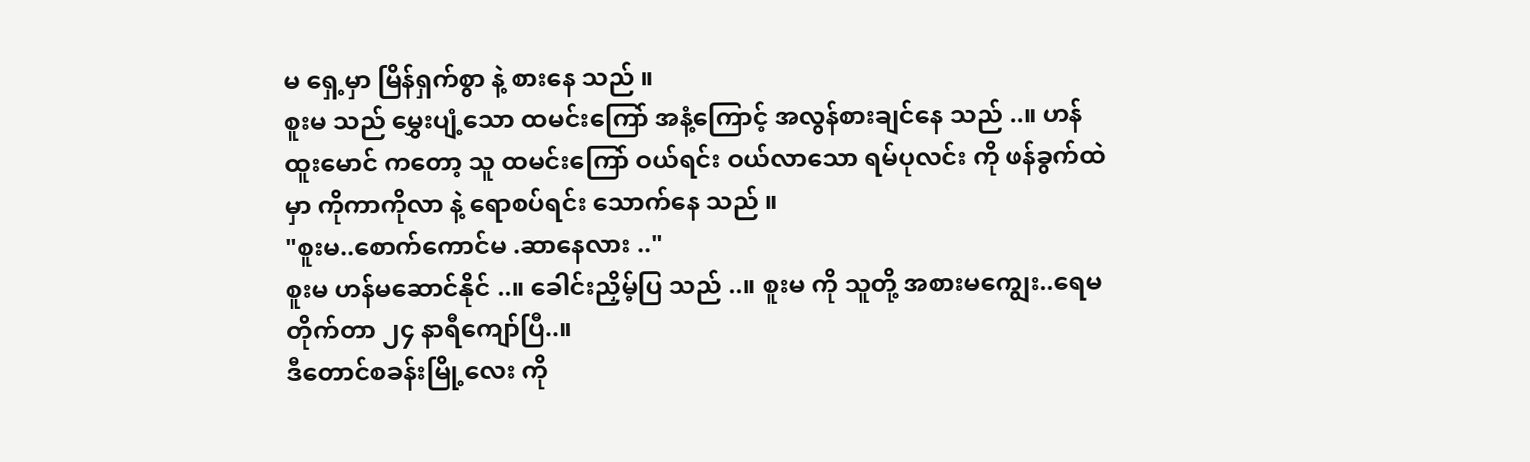မ ရှေ့မှာ မြိန်ရှက်စွာ နဲ့ စားနေ သည် ။
စူးမ သည် မွှေးပျံ့သော ထမင်းကြော် အနံ့ကြောင့် အလွန်စားချင်နေ သည် ..။ ဟန်ထူးမောင် ကတော့ သူ ထမင်းကြော် ဝယ်ရင်း ဝယ်လာသော ရမ်ပုလင်း ကို ဖန်ခွက်ထဲမှာ ကိုကာကိုလာ နဲ့ ရောစပ်ရင်း သောက်နေ သည် ။
"စူးမ..စောက်ကောင်မ .ဆာနေလား .."
စူးမ ဟန်မဆောင်နိုင် ..။ ခေါင်းညှိမ့်ပြ သည် ..။ စူးမ ကို သူတို့ အစားမကျွေး..ရေမတိုက်တာ ၂၄ နာရီကျော်ပြီ..။
ဒီတောင်စခန်းမြို့လေး ကို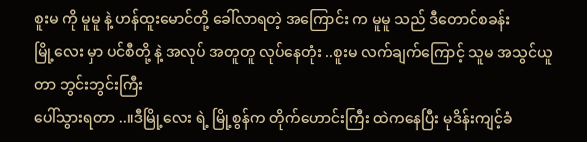စူးမ ကို မူမူ နဲ့ ဟန်ထူးမောင်တို့ ခေါ်လာရတဲ့ အကြောင်း က မူမူ သည် ဒီတောင်စခန်း
မြို့လေး မှာ ပင်စီတို့ နဲ့ အလုပ် အတူတူ လုပ်နေတုံး ..စူးမ လက်ချက်ကြောင့် သူမ အသွင်ယူတာ ဘွင်းဘွင်းကြီး
ပေါ်သွားရတာ ..။ဒီမြို့လေး ရဲ့ မြို့စွန်က တိုက်ဟောင်းကြီး ထဲကနေပြီး မုဒိန်းကျင့်ခံ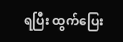ရပြီး ထွက်ပြေး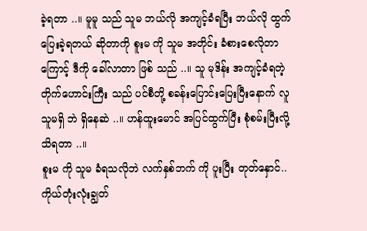ခဲ့ရတာ ..။ မူမူ သည် သူမ ဘယ်လို အကျင့်ခံရပြီး ဘယ်လို ထွက်ပြေးခဲ့ရတယ် ဆိုတာကို စူးမ ကို သူမ အတိုင်း ခံစားစေလိုတာကြောင့် ဒီကို ခေါ်လာတာ ဖြစ် သည် ..။ သူ မုဒိန်း အကျင့်ခံရတဲ့ တိုက်ဟောင်းကြီး သည် ပင်စီတို့ စခန်းပြောင်းပြေးပြီးနောက် လူသူမရှိ ဘဲ ရှိနေဆဲ ..။ ဟန်ထူးမောင် အပြင်ထွက်ပြီး စုံစမ်းပြီးလို့ သိရတာ ..။
စူးမ ကို သူမ ခံရသလိုဘဲ လက်နှစ်ဘက် ကို ပူးပြီး တုတ်နှောင်..ကိုယ်တုံးလုံးချွတ်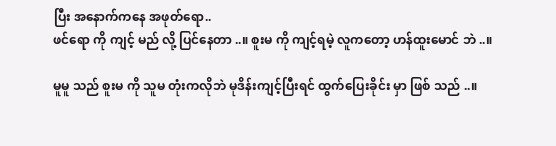ပြီး အနောက်ကနေ အဖုတ်ရော..
ဖင်ရော ကို ကျင့် မည် လို့ ပြင်နေတာ ..။ စူးမ ကို ကျင့်ရမဲ့ လူကတော့ ဟန်ထူးမောင် ဘဲ ..။

မူမူ သည် စူးမ ကို သူမ တုံးကလိုဘဲ မုဒိန်းကျင့်ပြီးရင် ထွက်ပြေးခိုင်း မှာ ဖြစ် သည် ..။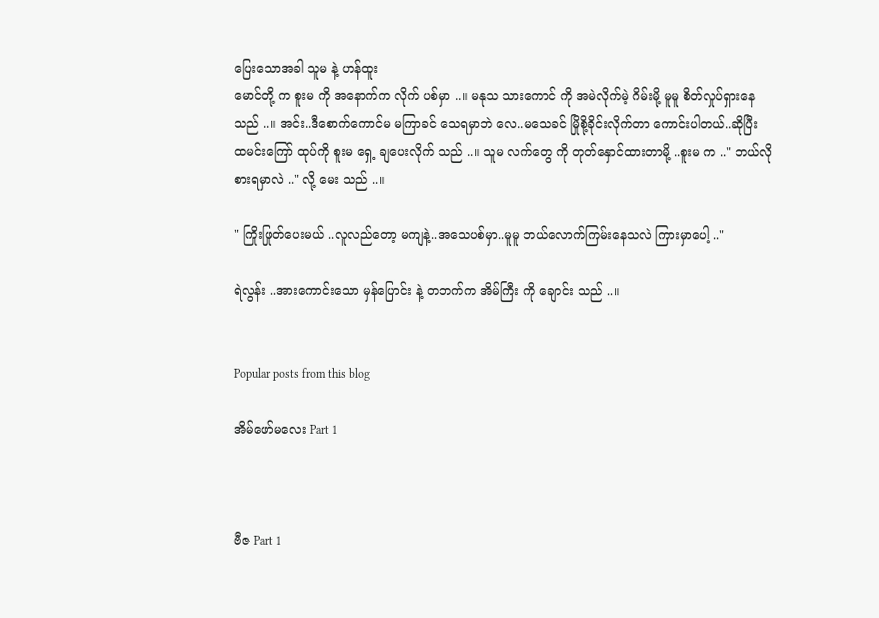ပြေးသောအခါ သူမ နဲ့ ဟန်ထူး
မောင်တို့ က စူးမ ကို အနောက်က လိုက် ပစ်မှာ ..။ မနုသ သားကောင် ကို အမဲလိုက်မဲ့ ဂိမ်းမို့ မူမူ စိတ်လှုပ်ရှားနေ
သည် ..။ အင်း..ဒီစောက်ကောင်မ မကြာခင် သေရမှာဘဲ လေ..မသေခင် မြိုစို့ခိုင်းလိုက်တာ ကောင်းပါတယ်..ဆိုပြီး
ထမင်းကြော် ထုပ်ကို စူးမ ရှေ့ ချပေးလိုက် သည် ..။ သူမ လက်တွေ ကို တုတ်နှောင်ထားတာမို့ ..စူးမ က .." ဘယ်လို
စားရမှာလဲ .." လို့ မေး သည် ..။

" ကြိုးဖြုတ်ပေးမယ် ..လူလည်တော့ မကျနဲ့..အသေပစ်မှာ..မူမူ ဘယ်လောက်ကြမ်းနေသလဲ ကြားမှာပေါ့ .."

ရဲလွန်း ..အားကောင်းသော မှန်ပြောင်း နဲ့ တဘက်က အိမ်ကြီး ကို ချောင်း သည် ..။


Popular posts from this blog

အိမ်ဖော်မလေး Part 1



ဗီဇ Part 1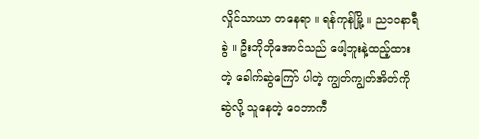လှိုင်သာယာ တနေရာ ။ ရန်ကုန်မြို့ ။ ည၁ဝနာရီခွဲ ။ ဦးဘိုဘိုအောင်သည် ဖေါ့ဘူးနဲ့ထည့်ထားတဲ့ ခေါက်ဆွဲကြော် ပါတဲ့ ကျွတ်ကျွတ်အိတ်ကို ဆွဲလို့ သူနေတဲ့ ဝေဘာကီ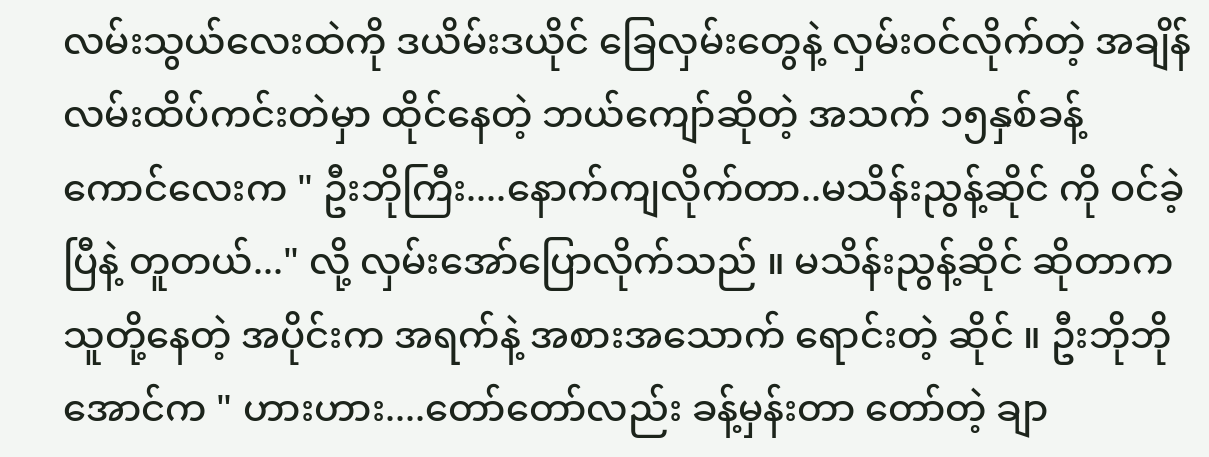လမ်းသွယ်လေးထဲကို ဒယိမ်းဒယိုင် ခြေလှမ်းတွေနဲ့ လှမ်းဝင်လိုက်တဲ့ အချိန် လမ်းထိပ်ကင်းတဲမှာ ထိုင်နေတဲ့ ဘယ်ကျော်ဆိုတဲ့ အသက် ၁၅နှစ်ခန့် ကောင်လေးက " ဦးဘိုကြီး....နောက်ကျလိုက်တာ..မသိန်းညွန့်ဆိုင် ကို ဝင်ခဲ့ပြီနဲ့ တူတယ်..." လို့ လှမ်းအော်ပြောလိုက်သည် ။ မသိန်းညွန့်ဆိုင် ဆိုတာက သူတို့နေတဲ့ အပိုင်းက အရက်နဲ့ အစားအသောက် ရောင်းတဲ့ ဆိုင် ။ ဦးဘိုဘိုအောင်က " ဟားဟား....တော်တော်လည်း ခန့်မှန်းတာ တော်တဲ့ ချာ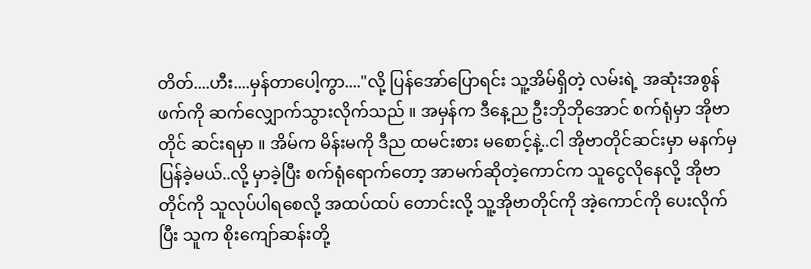တိတ်....ဟီး....မှန်တာပေါ့ကွာ...."လို့ ပြန်အော်ပြောရင်း သူ့အိမ်ရှိတဲ့ လမ်းရဲ့ အဆုံးအစွန်ဖက်ကို ဆက်လျှောက်သွားလိုက်သည် ။ အမှန်က ဒီနေ့ည ဦးဘိုဘိုအောင် စက်ရုံမှာ အိုဗာတိုင် ဆင်းရမှာ ။ အိမ်က မိန်းမကို ဒီည ထမင်းစား မစောင့်နဲ့..ငါ အိုဗာတိုင်ဆင်းမှာ မနက်မှ ပြန်ခဲ့မယ်..လို့ မှာခဲ့ပြီး စက်ရုံရောက်တော့ အာမက်ဆိုတဲ့ကောင်က သူငွေလိုနေလို့ အိုဗာတိုင်ကို သူလုပ်ပါရစေလို့ အထပ်ထပ် တောင်းလို့ သူ့အိုဗာတိုင်ကို အဲ့ကောင်ကို ပေးလိုက်ပြီး သူက စိုးကျော်ဆန်းတို့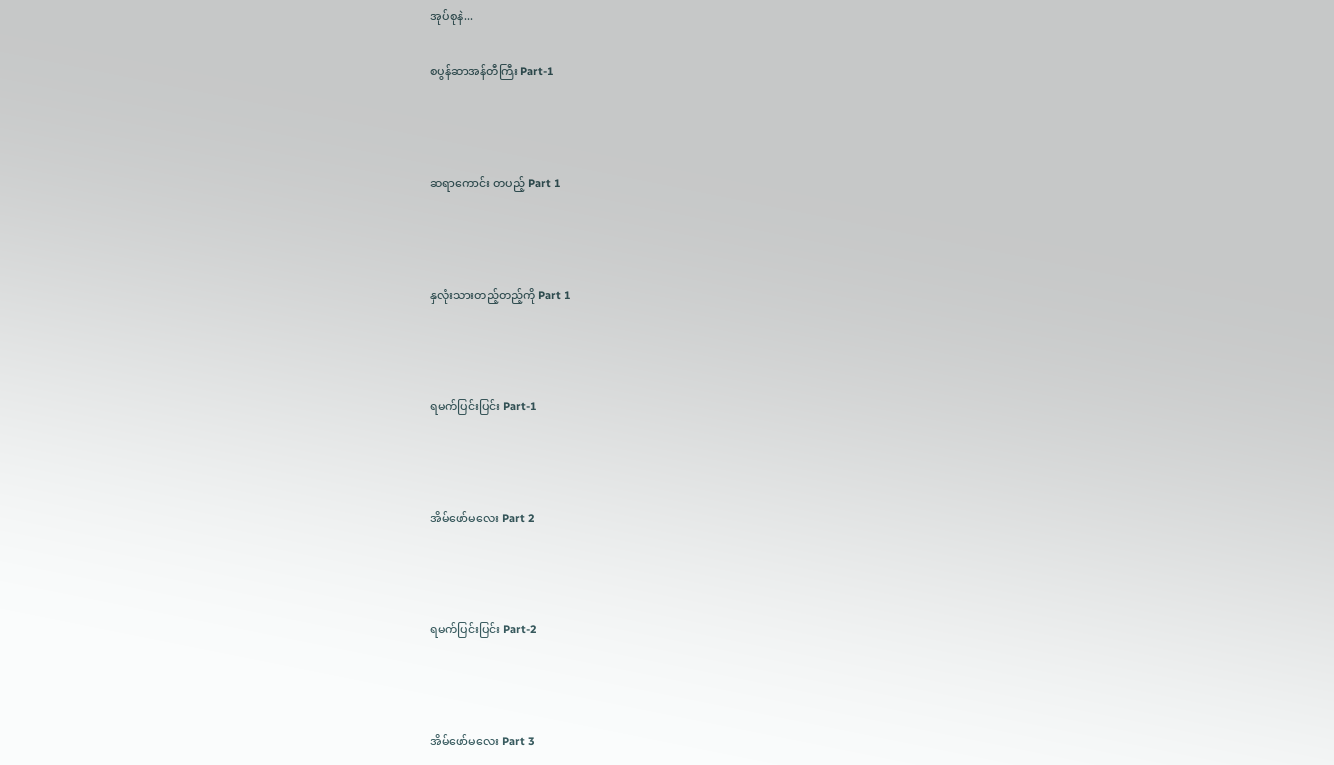အုပ်စုနဲ...

စပွန်ဆာအန်တီကြီး Part-1



ဆရာကောင်း တပည့် Part 1



နှလုံးသားတည့်တည့်ကို Part 1



ရမက်ပြင်းပြင်း Part-1



အိမ်ဖော်မလေး Part 2



ရမက်ပြင်းပြင်း Part-2



အိမ်ဖော်မလေး Part 3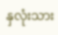နှလုံးသား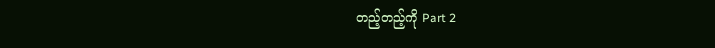တည့်တည့်ကို Part 2